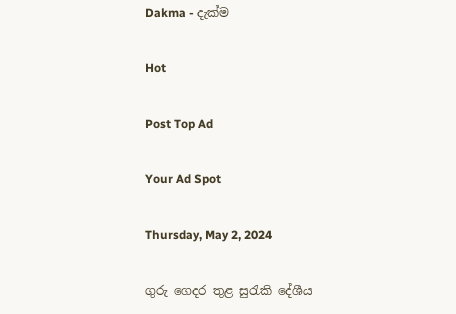Dakma - දැක්ම

Hot

Post Top Ad

Your Ad Spot

Thursday, May 2, 2024

ගුරු ගෙදර තුළ සුරැකි දේශීය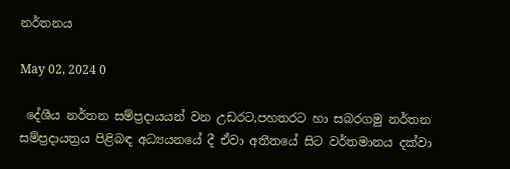නර්තනය

May 02, 2024 0

 දේශීය නර්තන සම්ප්‍රදායයන් වන උඩරට,පහතරට හා සබරගමු නර්තන සම්ප්‍රදායත්‍රය පිළිබඳ අධ්‍යයනයේ දී ඒවා අතීතයේ සිට වර්තමානය දක්වා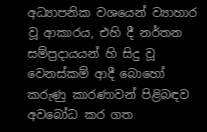අධ්‍යාපනික වශයෙන් ව්‍යාහාර වූ ආකාරය, එහි දී නර්තන සම්ප්‍රදායයන් හි සිදු වූ වෙනස්කම් ආදී බොහෝ කරුණු කාරණාවන් පිළිබඳව අවබෝධ කර ගත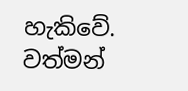හැකිවේ.  වත්මන්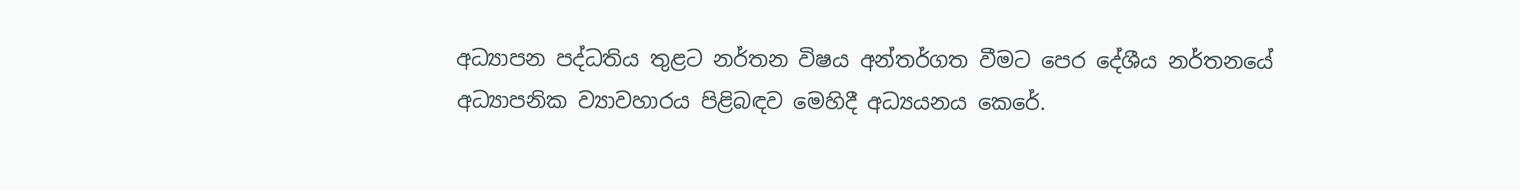අධ්‍යාපන පද්ධතිය තුළට නර්තන විෂය අන්තර්ගත වීමට පෙර දේශීය නර්තනයේ අධ්‍යාපනික ව්‍යාවහාරය පිළිබඳව මෙහිදී අධ්‍යයනය කෙරේ.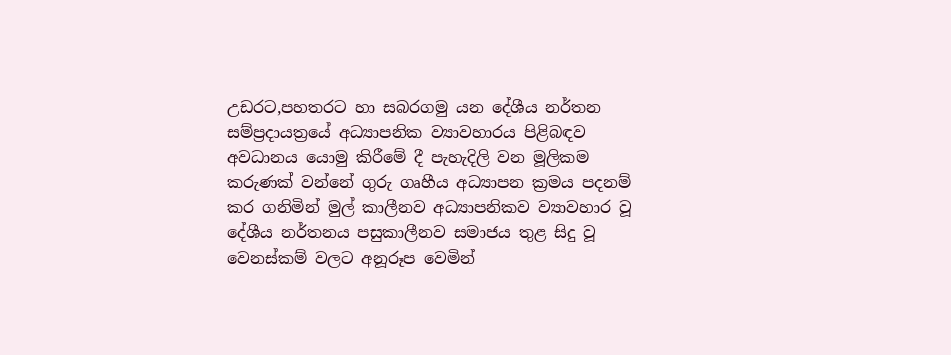උඩරට,පහතරට හා සබරගමු යන දේශීය නර්තන සම්ප්‍රදායත්‍රයේ අධ්‍යාපනික ව්‍යාවහාරය පිළිබඳව අවධානය යොමු කිරීමේ දී පැහැදිලි වන මූලිකම කරුණක් වන්නේ ගුරු ගෘහීය අධ්‍යාපන ක්‍රමය පදනම් කර ගනිමින් මුල් කාලීනව අධ්‍යාපනිකව ව්‍යාවහාර වූ දේශීය නර්තනය පසුකාලීනව සමාජය තුළ සිදු වූ වෙනස්කම් වලට අනූරූප වෙමින්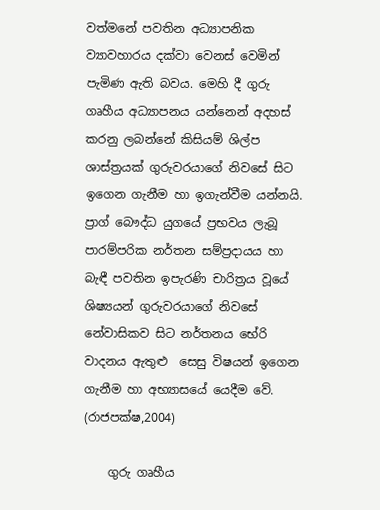වත්මනේ පවතින අධ්‍යාපනික ව්‍යාවහාරය දක්වා වෙනස් වෙමින් පැමිණ ඇති බවය. මෙහි දී ගුරු ගෘහීය අධ්‍යාපනය යන්නෙන් අදහස් කරනු ලබන්නේ කිසියම් ශිල්ප ශාස්ත්‍රයක් ගුරුවරයාගේ නිවසේ සිට ඉගෙන ගැනීම හා ඉගැන්වීම යන්නයි. ප්‍රාග් බෞද්ධ යුගයේ ප්‍රභවය ලැබූ පාරම්පරික නර්තන සම්ප්‍රදායය හා බැඳී පවතින ඉපැරණි චාරිත්‍රය වූයේ ශිෂ්‍යයන් ගුරුවරයාගේ නිවසේ නේවාසිකව සිට නර්තනය භේරි වාදනය ඇතුළු  සෙසු විෂයන් ඉගෙන ගැනීම හා අභ්‍යාසයේ යෙදීම වේ. (රාජපක්ෂ,2004)

    ගුරු ගෘහීය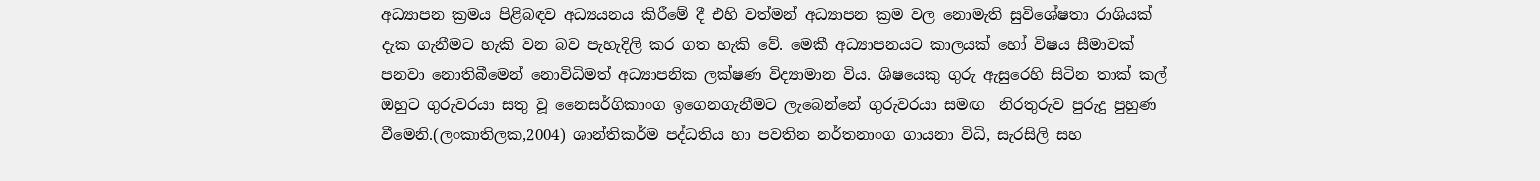අධ්‍යාපන ක්‍රමය පිළිබඳව අධ්‍යයනය කිරීමේ දී එහි වත්මන් අධ්‍යාපන ක්‍රම වල නොමැති සුවිශේෂතා රාශියක් දැක ගැනීමට හැකි වන බව පැහැදිලි කර ගත හැකි වේ. මෙකී අධ්‍යාපනයට කාලයක් හෝ විෂය සීමාවක් පනවා නොතිබීමෙන් නොවිධිමත් අධ්‍යාපනික ලක්ෂණ විද්‍යාමාන විය. ශිෂයෙකු ගුරු ඇසුරෙහි සිටින තාක් කල් ඔහුට ගුරුවරයා සතු වූ නෛසර්ගිකාංග ඉගෙනගැනීමට ලැබෙන්නේ ගුරුවරයා සමඟ  නිරතුරුව පුරුදු පුහුණ වීමෙනි.(ලංකාතිලක,2004) ශාන්තිකර්ම පද්ධතිය හා පවතින නර්තනාංග ගායනා විධි, සැරසිලි සහ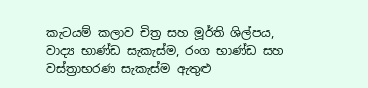කැටයම් කලාව චිත්‍ර සහ මූර්ති ශිල්පය, වාද්‍ය භාණ්ඩ සැකැස්ම, රංග භාණ්ඩ සහ වස්ත්‍රාභරණ සැකැස්ම ඇතුළු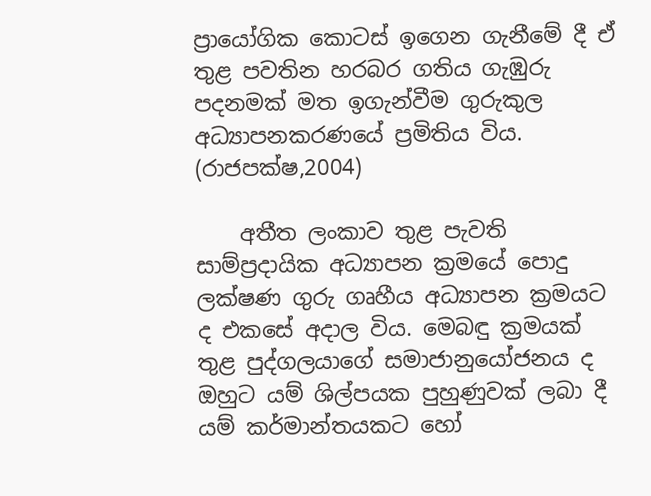ප්‍රායෝගික කොටස් ඉගෙන ගැනීමේ දී ඒ තුළ පවතින හරබර ගතිය ගැඹුරු පදනමක් මත ඉගැන්වීම ගුරුකුල අධ්‍යාපනකරණයේ ප්‍රමිතිය විය. (රාජපක්ෂ,2004)

    අතීත ලංකාව තුළ පැවති සාම්ප්‍රදායික අධ්‍යාපන ක්‍රමයේ පොදු ලක්ෂණ ගුරු ගෘහීය අධ්‍යාපන ක්‍රමයට ද එකසේ අදාල විය. මෙබඳු ක්‍රමයක් තුළ පුද්ගලයාගේ සමාජානුයෝජනය ද ඔහුට යම් ශිල්පයක පුහුණුවක් ලබා දී යම් කර්මාන්තයකට හෝ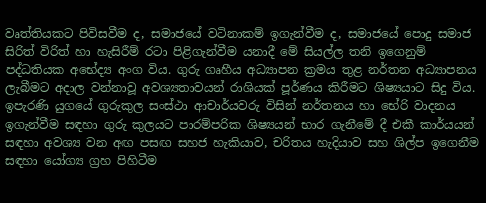වෘත්තියකට පිවිසවීම ද, සමාජයේ වටිනාකම් ඉගැන්වීම ද, සමාජයේ පොදු සමාජ සිරිත් විරිත් හා හැසිරීම් රටා පිළිගැන්වීම යනාදී මේ සියල්ල තනි ඉගෙනුම් පද්ධතියක අභේද්‍ය අංග විය. ගුරු ගෘහීය අධ්‍යාපන ක්‍රමය තුළ නර්තන අධ්‍යාපනය ලැබීමට අදාල වන්නාවූ අවශ්‍යතාවයන් රාශියක් පූර්ණය කිරීමට ශිෂ්‍යයාට සිදු විය. ඉපැරණි යුගයේ ගුරුකුල සංස්ථා ආචාර්යවරු විසින් නර්තනය හා භේරි වාදනය ඉගැන්වීම සඳහා ගුරු කුලයට පාරම්පරික ශිෂ්‍යයන් භාර ගැනීමේ දී එකී කාර්යයන් සඳහා අවශ්‍ය වන අඟ පසඟ සහජ හැකියාව, චරිතය හැදියාව සහ ශිල්ප ඉගෙනීම සඳහා යෝග්‍ය ග්‍රහ පිහිටීම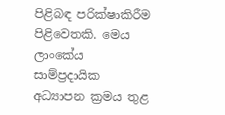පිළිබඳ පරික්ෂාකිරීම පිළිවෙතකි. මෙය ලාංකේය සාම්ප්‍රදායික අධ්‍යාපන ක්‍රමය තුළ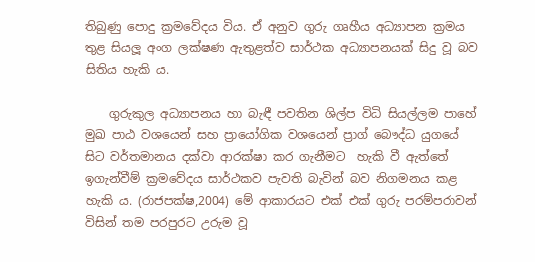තිබුණු පොදු ක්‍රමවේදය විය. ඒ අනුව ගුරු ගෘහීය අධ්‍යාපන ක්‍රමය තුළ සියලූ අංග ලක්ෂණ ඇතුළත්ව සාර්ථක අධ්‍යාපනයක් සිදු වූ බව සිතිය හැකි ය.

    ගුරුකුල අධ්‍යාපනය හා බැඳී පවතින ශිල්ප විධි සියල්ලම පාහේ මුඛ පාඨ වශයෙන් සහ ප්‍රායෝගික වශයෙන් ප්‍රාග් බෞද්ධ යුගයේ සිට වර්තමානය දක්වා ආරක්ෂා කර ගැනීමට  හැකි වී ඇත්තේ ඉගැන්වීම් ක්‍රමවේදය සාර්ථකව පැවති බැවින් බව නිගමනය කළ හැකි ය. (රාජපක්ෂ,2004) මේ ආකාරයට එක් එක් ගුරු පරම්පරාවන් විසින් තම පරපුරට උරුම වූ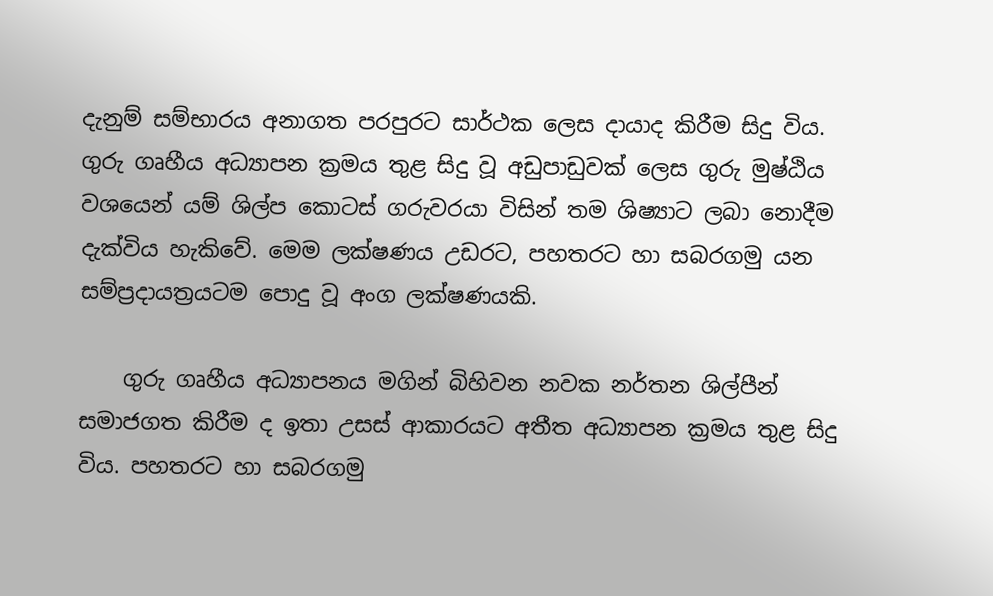දැනුම් සම්භාරය අනාගත පරපුරට සාර්ථක ලෙස දායාද කිරීම සිදු විය. ගුරු ගෘහීය අධ්‍යාපන ක්‍රමය තුළ සිදු වූ අඩුපාඩුවක් ලෙස ගුරු මුෂ්ඨිය වශයෙන් යම් ශිල්ප කොටස් ගරුවරයා විසින් තම ශිෂ්‍යාට ලබා නොදීම දැක්විය හැකිවේ. මෙම ලක්ෂණය උඩරට, පහතරට හා සබරගමු යන සම්ප්‍රදායත්‍රයටම පොදු වූ අංග ලක්ෂණයකි.

    ගුරු ගෘහීය අධ්‍යාපනය මගින් බිහිවන නවක නර්තන ශිල්පීන් සමාජගත කිරීම ද ඉතා උසස් ආකාරයට අතීත අධ්‍යාපන ක්‍රමය තුළ සිදු විය. පහතරට හා සබරගමු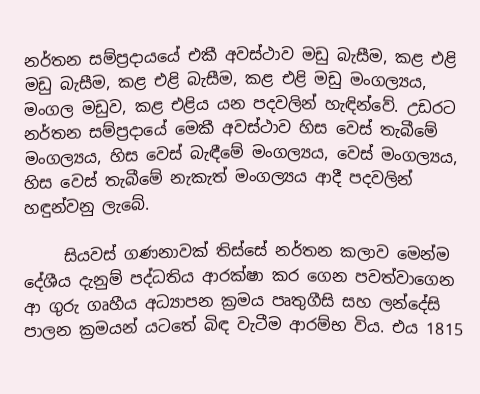නර්තන සම්ප්‍රදායයේ එකී අවස්ථාව මඩු බැසීම, කළ එළි මඩු බැසීම, කළ එළි බැසීම, කළ එළි මඩු මංගල්‍යය, මංගල මඩුව, කළ එළිය යන පදවලින් හැඳින්වේ. උඩරට නර්තන සම්ප්‍රදායේ මෙකී අවස්ථාව හිස වෙස් තැබීමේ මංගල්‍යය, හිස වෙස් බැඳීමේ මංගල්‍යය, වෙස් මංගල්‍යය, හිස වෙස් තැබීමේ නැකැත් මංගල්‍යය ආදී පදවලින් හඳුන්වනු ලැබේ.

     සියවස් ගණනාවක් තිස්සේ නර්තන කලාව මෙන්ම දේශීය දැනුම් පද්ධතිය ආරක්ෂා කර ගෙන පවත්වාගෙන ආ ගුරු ගෘහීය අධ්‍යාපන ක්‍රමය පෘතුගීසි සහ ලන්දේසි පාලන ක්‍රමයන් යටතේ බිඳ වැටීම ආරම්භ විය. එය 1815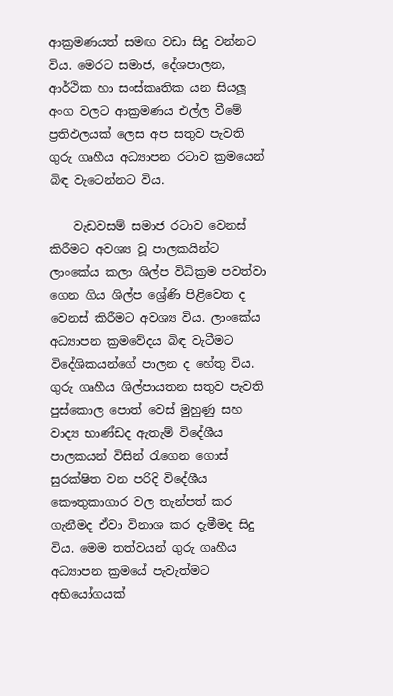ආක්‍රමණයත් සමඟ වඩා සිදු වන්නට විය. මෙරට සමාජ, දේශපාලන, ආර්ථික හා සංස්කෘතික යන සියලූ අංග වලට ආක්‍රමණය එල්ල වීමේ ප්‍රතිඵලයක් ලෙස අප සතුව පැවති ගුරු ගෘහීය අධ්‍යාපන රටාව ක්‍රමයෙන් බිඳ වැටෙන්නට විය.

    වැඩවසම් සමාජ රටාව වෙනස් කිරීමට අවශ්‍ය වූ පාලකයින්ට ලාංකේය කලා ශිල්ප විධික්‍රම පවත්වා ගෙන ගිය ශිල්ප ශ්‍රේණි පිළිවෙත ද වෙනස් කිරීමට අවශ්‍ය විය. ලාංකේය අධ්‍යාපන ක්‍රමවේදය බිඳ වැටීමට විදේශිකයන්ගේ පාලන ද හේතු විය. ගුරු ගෘහීය ශිල්පායතන සතුව පැවති පුස්කොල පොත් වෙස් මුහුණු සහ වාද්‍ය භාණ්ඩද ඇතැම් විදේශීය පාලකයන් විසින් රැගෙන ගොස් සුරක්ෂිත වන පරිදි විදේශීය කෞතුකාගාර වල තැන්පත් කර ගැනීමද ඒවා විනාශ කර දැමීමද සිදු විය. මෙම තත්වයන් ගුරු ගෘහීය අධ්‍යාපන ක්‍රමයේ පැවැත්මට අභියෝගයක්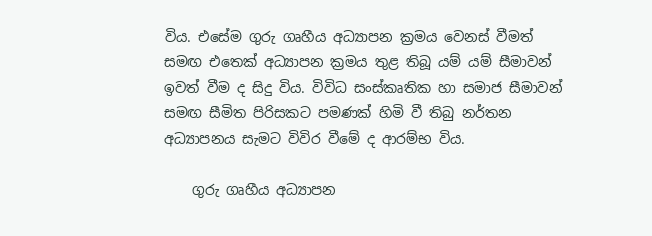විය. එසේම ගුරු ගෘහීය අධ්‍යාපන ක්‍රමය වෙනස් වීමත් සමඟ එතෙක් අධ්‍යාපන ක්‍රමය තුළ තිබූ යම් යම් සීමාවන් ඉවත් වීම ද සිදු විය. විවිධ සංස්කෘතික හා සමාජ සීමාවන් සමඟ සීමිත පිරිසකට පමණක් හිමි වී තිබු නර්තන අධ්‍යාපනය සැමට විවිර වීමේ ද ආරම්භ විය.

    ගුරු ගෘහීය අධ්‍යාපන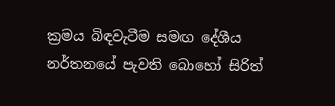ක්‍රමය බිඳවැටීම සමඟ දේශීය නර්තනයේ පැවති බොහෝ සිරිත්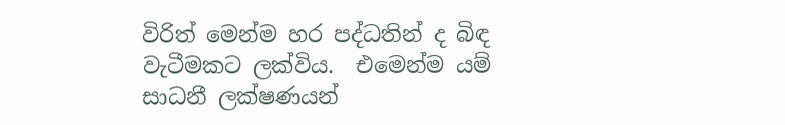විරිත් මෙන්ම හර පද්ධතින් ද බිඳ වැටීමකට ලක්විය.  එමෙන්ම යම් සාධනී ලක්ෂණයන්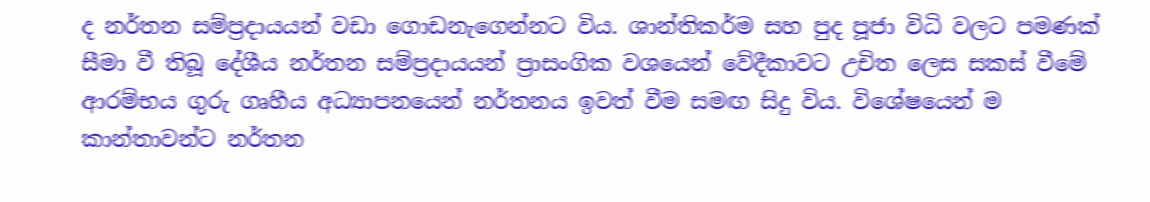ද නර්තන සම්ප්‍රදායයන් වඩා ගොඩනැගෙන්නට විය. ශාන්තිකර්ම සහ පුද පූජා විධි වලට පමණක් සීමා වී තිබූ දේශීය නර්තන සම්ප්‍රදායයන් ප්‍රාසංගික වශයෙන් වේදීකාවට උචිත ලෙස සකස් වීමේ ආරම්භය ගුරු ගෘහීය අධ්‍යාපනයෙන් නර්තනය ඉවත් වීම සමඟ සිදු විය. විශේෂයෙන් ම කාන්තාවන්ට නර්තන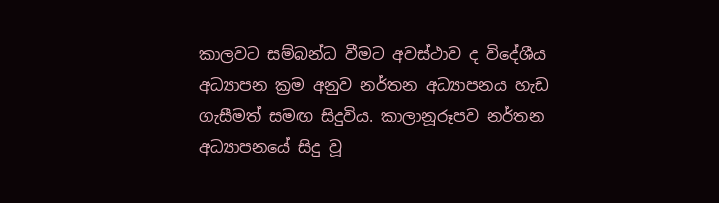කාලවට සම්බන්ධ වීමට අවස්ථාව ද විදේශීය අධ්‍යාපන ක්‍රම අනුව නර්තන අධ්‍යාපනය හැඩ ගැසීමත් සමඟ සිදුවිය. කාලානූරූපව නර්තන අධ්‍යාපනයේ සිදු වූ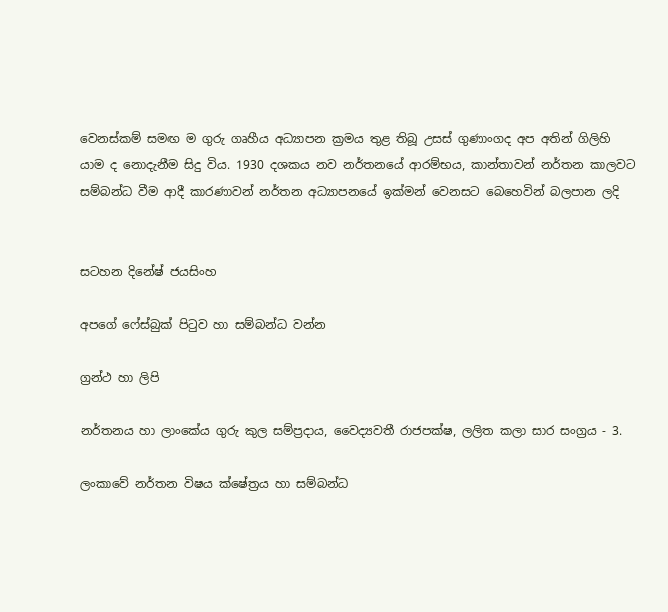වෙනස්කම් සමඟ ම ගුරු ගෘහීය අධ්‍යාපන ක්‍රමය තුළ තිබූ උසස් ගුණාංගද අප අතින් ගිලිහි යාම ද නොදැනීම සිදු විය. 1930 දශකය නව නර්තනයේ ආරම්භය, කාන්තාවන් නර්තන කාලවට සම්බන්ධ වීම ආදී කාරණාවන් නර්තන අධ්‍යාපනයේ ඉක්මන් වෙනසට බෙහෙවින් බලපාන ලදි


සටහන දිනේෂ් ජයසිංහ

අපගේ ෆේස්බුක් පිටුව හා සම්බන්ධ වන්න

ග්‍රන්ථ හා ලිපි

නර්තනය හා ලාංකේය ගුරු කුල සම්ප්‍රදාය, වෛද්‍යවතී රාජපක්ෂ, ලලිත කලා සාර සංග්‍රය - 3.

ලංකාවේ නර්තන විෂය ක්ෂේත්‍රය හා සම්බන්ධ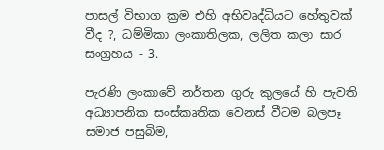පාසල් විභාග ක්‍රම එහි අභිවෘද්ධියට හේතුවක් වීද ?, ධම්මිකා ලංකාතිලක, ලලිත කලා සාර සංග්‍රහය - 3.

පැරණි ලංකාවේ නර්තන ගුරු කුලයේ හි පැවති අධ්‍යාපනික සංස්කෘතික වෙනස් වීටම බලපෑ සමාජ පසුබිම,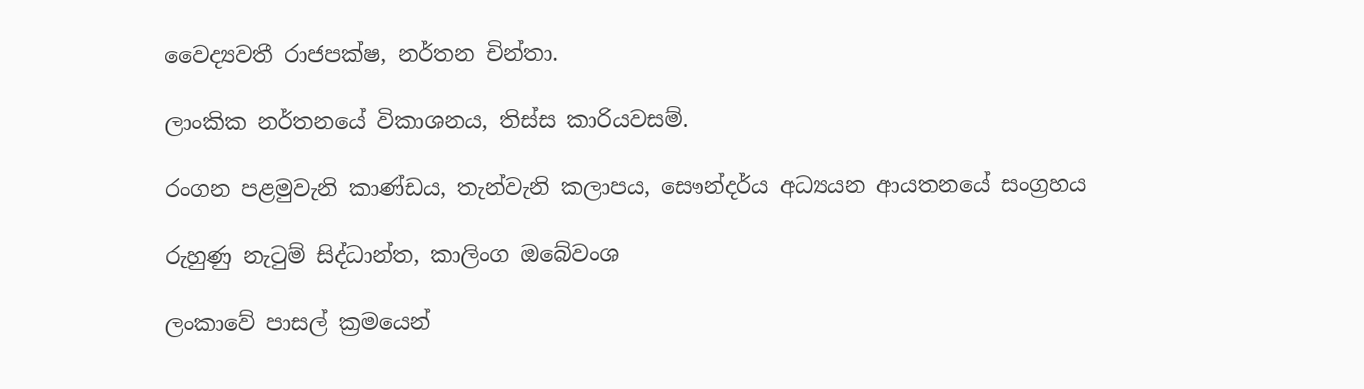වෛද්‍යවතී රාජපක්ෂ, නර්තන චින්තා.

ලාංකික නර්තනයේ විකාශනය, තිස්ස කාරියවසම්.

රංගන පළමුවැනි කාණ්ඩය, තැන්වැනි කලාපය, සෞන්දර්ය අධ්‍යයන ආයතනයේ සංග්‍රහය

රුහුණු නැටුම් සිද්ධාන්ත, කාලිංග ඔබේවංශ

ලංකාවේ පාසල් ක්‍රමයෙන්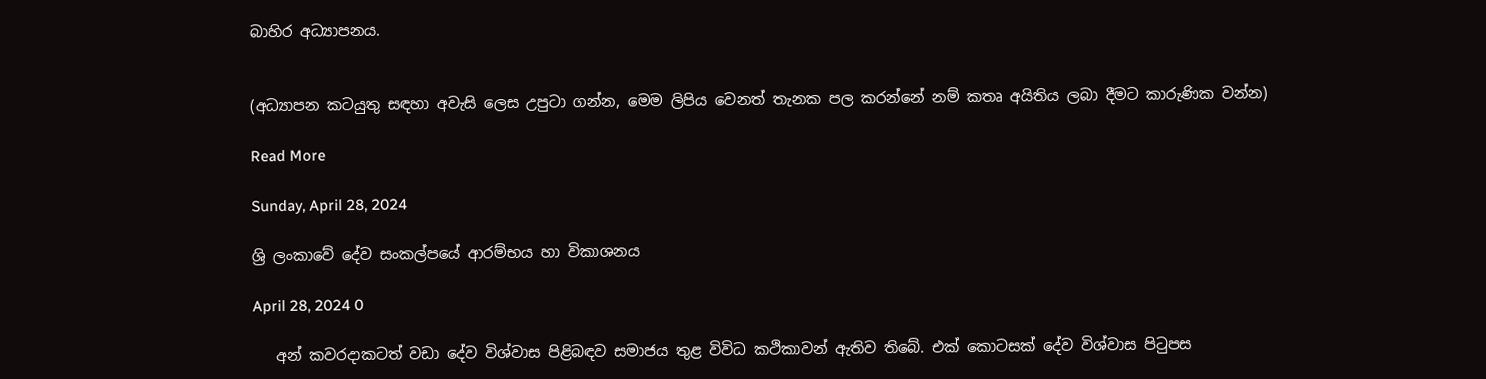බාහිර අධ්‍යාපනය.


(අධ්‍යාපන කටයුතු සඳහා අවැසි ලෙස උපුටා ගන්න, මෙම ලිපිය වෙනත් තැනක පල කරන්නේ නම් කතෘ අයිතිය ලබා දීමට කාරුණික වන්න)

Read More

Sunday, April 28, 2024

ශ්‍රි ලංකාවේ දේව සංකල්පයේ ආරම්භය හා විකාශනය

April 28, 2024 0

   අන් කවරදාකටත් වඩා දේව විශ්වාස පිළිබඳව සමාජය තුළ විවිධ කථිකාවන් ඇතිව තිබේ. එක් කොටසක් දේව විශ්වාස පිටුපස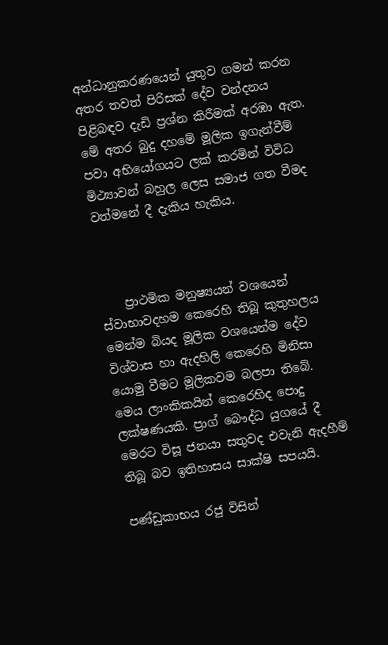අන්ධානුකරණයෙන් යුතුව ගමන් කරන අතර තවත් පිරිසක් දේව වන්දනය පිළිබඳව දැඩි ප්‍රශ්න කිරීමක් අරඹා ඇත. මේ අතර බුදු දහමේ මූලික ඉගැන්වීම් පවා අභියෝගයට ලක් කරමින් විවිධ මිථ්‍යාවන් බහුල ලෙස සමාජ ගත වීමද වත්මනේ දී දැකිය හැකිය.



    ප්‍රාථමික මනුෂ්‍යයන් වශයෙන් ස්වාභාවදහම කෙරෙහි තිබූ කුතුහලය මෙන්ම බියද මූලික වශයෙන්ම දේව විශ්වාස හා ඇදහිලි කෙරෙහි මිනිසා යොමු වීමට මූලිකවම බලපා තිබේ. මෙය ලාංකිකයින් කෙරෙහිද පොදු ලක්ෂණයකි. ප්‍රාග් බෞද්ධ යුගයේ දී මෙරට විසූ ජනයා සතුවද එවැනි ඇදහීම් තිබූ බව ඉතිහාසය සාක්ෂි සපයයි.

පණ්ඩුකාභය රජු විසින්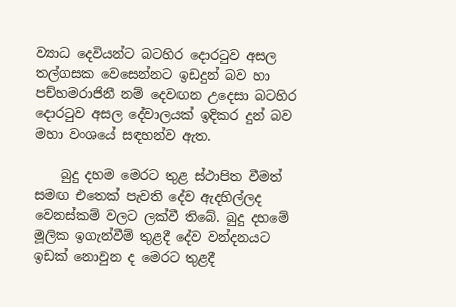ව්‍යාධ දෙවියන්ට බටහිර දොරටුව අසල තල්ගසක වෙසෙන්නට ඉඩදුන් බව හා පච්හමරාජිනී නම් දෙවඟන උදෙසා බටහිර දොරටුව අසල දේවාලයක් ඉදිකර දුන් බව මහා වංශයේ සඳහන්ව ඇත.

    බුදු දහම මෙරට තුළ ස්ථාපිත වීමත් සමඟ එතෙක් පැවති දේව ඇදහිල්ලද වෙනස්කම් වලට ලක්වී තිබේ. බුදු දහමේ මූලික ඉගැන්වීම් තුළදී දේව වන්දනයට ඉඩක් නොවුන ද මෙරට තුළදී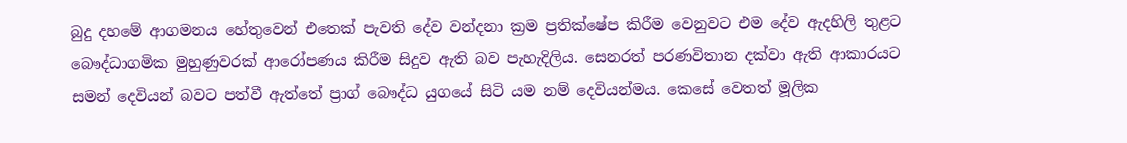බුදු දහමේ ආගමනය හේතුවෙන් එතෙක් පැවති දේව වන්දනා ක්‍රම ප්‍රතික්ෂේප කිරීම වෙනුවට එම දේව ඇදහිලි තුළට බෞද්ධාගමික මුහුණුවරක් ආරෝපණය කිරීම සිදුව ඇති බව පැහැදිලිය. සෙනරත් පරණවිතාන දක්වා ඇති ආකාරයට සමන් දෙවියන් බවට පත්වී ඇත්තේ ප්‍රාග් බෞද්ධ යුගයේ සිටි යම නම් දෙවියන්මය. කෙසේ වෙතත් මූලික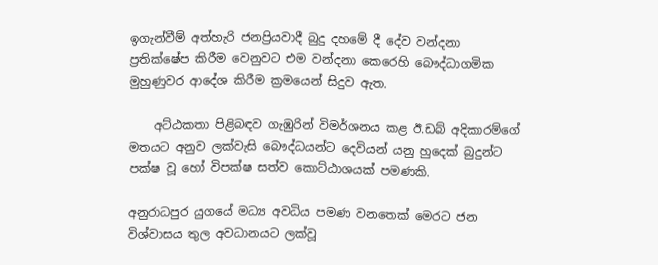ඉගැන්වීම් අත්හැරි ජනප්‍රියවාදී බුදු දහමේ දී දේව වන්දනා ප්‍රතික්ෂේප කිරීම වෙනුවට එම වන්දනා කෙරෙහි බෞද්ධාගමික මුහුණුවර ආදේශ කිරීම ක්‍රමයෙන් සිදුව ඇත.

    අට්ඨකතා පිළිබඳව ගැඹුරින් විමර්ශනය කළ ඊ.ඩබ් අදිකාරම්ගේ මතයට අනුව ලක්වැසි බෞද්ධයන්ට දෙවියන් යනු හුදෙක් බුදුන්ට පක්ෂ වූ හෝ විපක්ෂ සත්ව කොට්ඨාශයක් පමණකි.

අනුරාධපුර යුගයේ මධ්‍ය අවධිය පමණ වනතෙක් මෙරට ජන විශ්වාසය තුල අවධානයට ලක්වූ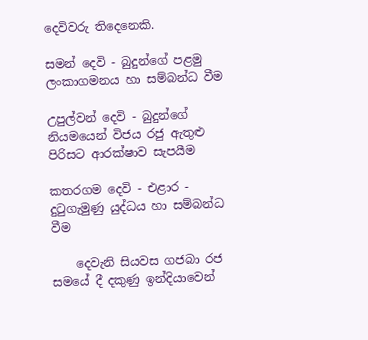දෙවිවරු තිදෙනෙකි.

සමන් දෙවි - බුදුන්ගේ පළමු ලංකාගමනය හා සම්බන්ධ වීම

උපුල්වන් දෙවි - බුදුන්ගේ නියමයෙන් විජය රජු ඇතුළු  පිරිසට ආරක්ෂාව සැපයීම

කතරගම දෙවි - එළාර - දුටුගැමුණු යුද්ධය හා සම්බන්ධ වීම

    දෙවැනි සියවස ගජබා රජ සමයේ දී දකුණු ඉන්දියාවෙන්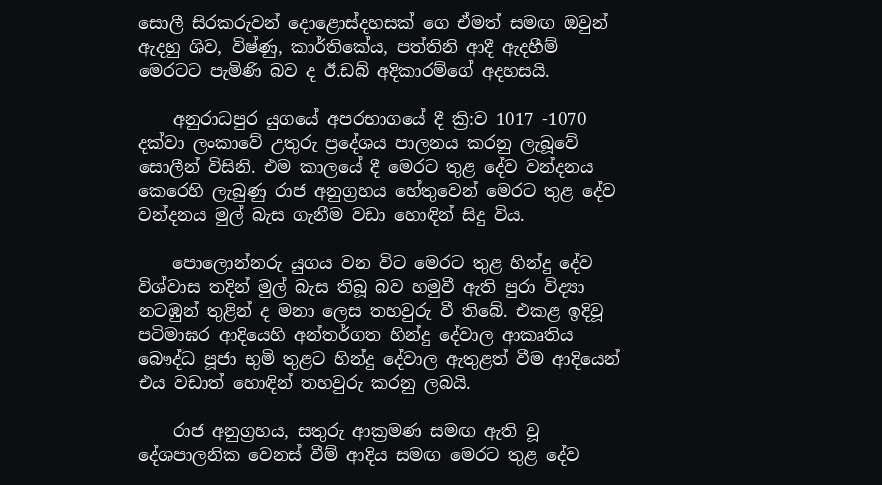සොලී සිරකරුවන් දොළොස්දහසක් ගෙ ඒමත් සමඟ ඔවුන් ඇදහු ශිව, විෂ්ණු, කාර්තිකේය, පත්තිනි ආදී ඇදහීම් මෙරටට පැමිණි බව ද ඊ.ඩබ් අදිකාරම්ගේ අදහසයි.

    අනුරාධපුර යුගයේ අපරභාගයේ දී ක්‍රි:ව 1017 -1070 දක්වා ලංකාවේ උතුරු ප්‍රදේශය පාලනය කරනු ලැබූවේ සොලීන් විසිනි. එම කාලයේ දී මෙරට තුළ දේව වන්දනය කෙරෙහි ලැබුණු රාජ අනුග්‍රහය හේතුවෙන් මෙරට තුළ දේව වන්දනය මුල් බැස ගැනීම වඩා හොඳින් සිදු විය.

    පොලොන්නරු යුගය වන විට මෙරට තුළ හින්දු දේව විශ්වාස තදින් මුල් බැස තිබූ බව හමුවී ඇති පුරා විද්‍යා නටඹුන් තුළින් ද මනා ලෙස තහවුරු වී තිබේ. එකළ ඉදිවූ පටිමාඝර ආදියෙහි අන්තර්ගත හින්දු දේවාල ආකෘතිය බෞද්ධ පූජා භුමි තුළට හින්දු දේවාල ඇතුළත් වීම ආදියෙන් එය වඩාත් හොඳින් තහවුරු කරනු ලබයි.

    රාජ අනුග්‍රහය, සතුරු ආක්‍රමණ සමඟ ඇති වූ දේශපාලනික වෙනස් වීම් ආදිය සමඟ මෙරට තුළ දේව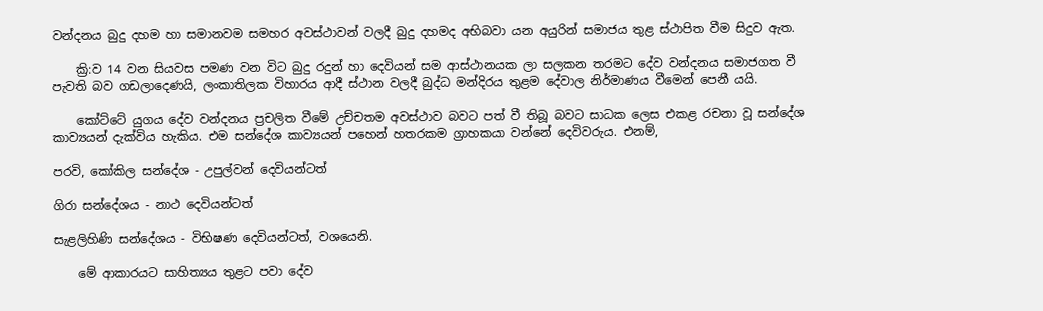වන්දනය බුදු දහම හා සමානවම සමහර අවස්ථාවන් වලදී බුදු දහමද අභිබවා යන අයුරින් සමාජය තුළ ස්ථාපිත වීම සිදුව ඇත.

    ක්‍රි:ව 14 වන සියවස පමණ වන විට බුදු රදුන් හා දෙවියන් සම ආස්ථානයක ලා සලකන තරමට දේව වන්දනය සමාජගත වී පැවති බව ගඩලාදෙණයි, ලංකාතිලක විහාරය ආදී ස්ථාන වලදී බුද්ධ මන්දිරය තුළම දේවාල නිර්මාණය වීමෙන් පෙනී යයි.

    කෝට්ටේ යුගය දේව වන්දනය ප්‍රචලිත වීමේ උච්චතම අවස්ථාව බවට පත් වී තිබූ බවට සාධක ලෙස එකළ රචනා වූ සන්දේශ කාව්‍යයන් දැක්විය හැකිය. එම සන්දේශ කාව්‍යයන් පහෙන් හතරකම ග්‍රාහකයා වන්නේ දෙවිවරුය. එනම්,

පරවි, කෝකිල සන්දේශ - උපුල්වන් දෙවියන්ටත්

ගිරා සන්දේශය - නාථ දෙවියන්ටත්

සැළලිහිණි සන්දේශය - විභිෂණ දෙවියන්ටත්, වශයෙනි.

    මේ ආකාරයට සාහිත්‍යය තුළට පවා දේව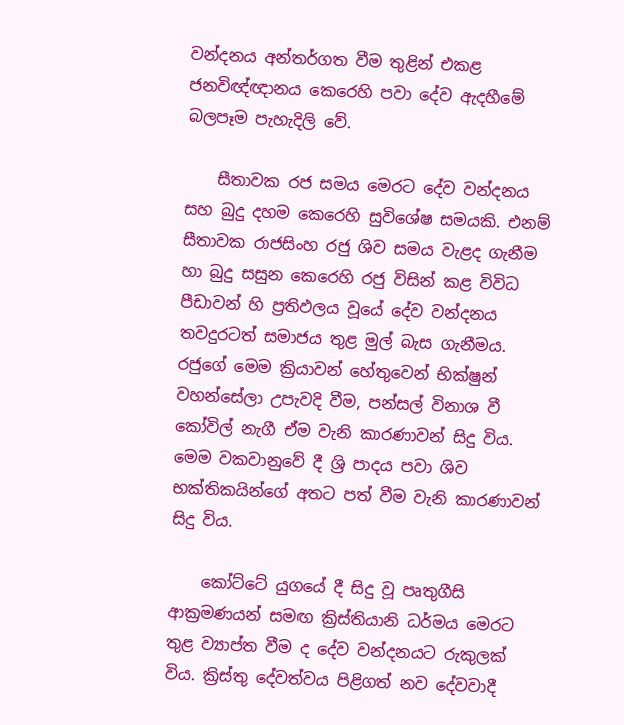වන්දනය අන්තර්ගත වීම තුළින් එකළ ජනවිඥ්ඥානය කෙරෙහි පවා දේව ඇදහීමේ බලපෑම පැහැදිලි වේ.

    සීතාවක රජ සමය මෙරට දේව වන්දනය සහ බුදු දහම කෙරෙහි සුවිශේෂ සමයකි. එනම් සීතාවක රාජසිංහ රජු ශිව සමය වැළද ගැනීම හා බුදු සසුන කෙරෙහි රජු විසින් කළ විවිධ පීඩාවන් හි ප්‍රතිඵලය වූයේ දේව වන්දනය තවදුරටත් සමාජය තුළ මුල් බැස ගැනීමය. රජුගේ මෙම ක්‍රියාවන් හේතුවෙන් භික්ෂුන් වහන්සේලා උපැවදි වීම, පන්සල් විනාශ වී කෝවිල් නැගී ඒම වැනි කාරණාවන් සිදු විය. මෙම වකවානුවේ දී ශ්‍රි පාදය පවා ශිව භක්තිකයින්ගේ අතට පත් වීම වැනි කාරණාවන් සිදු විය.

    කෝට්ටේ යුගයේ දී සිදු වූ පෘතුගීසි ආක්‍රමණයන් සමඟ ක්‍රිස්තියානි ධර්මය මෙරට තුළ ව්‍යාප්ත වීම ද දේව වන්දනයට රුකුලක් විය. ක්‍රිස්තු දේවත්වය පිළිගත් නව දේවවාදී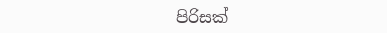පිරිසක්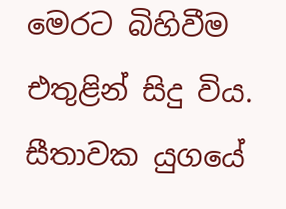මෙරට බිහිවීම එතුළින් සිදු විය. සීතාවක යුගයේ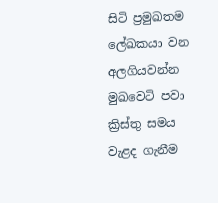සිටි ප්‍රමුඛතම ලේඛකයා වන අලගියවන්න මුඛවෙටි පවා ක්‍රිස්තු සමය වැළද ගැනීම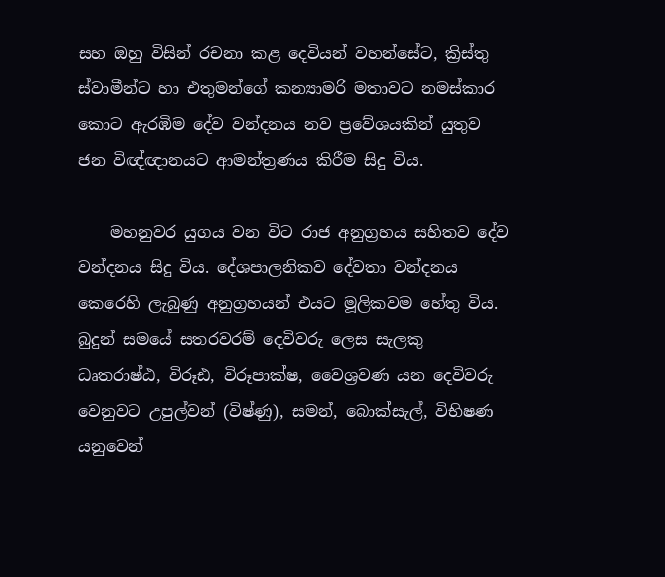සහ ඔහු විසින් රචනා කළ දෙවියන් වහන්සේට, ක්‍රිස්තු ස්වාමීන්ට හා එතුමන්ගේ කන්‍යාමරි මතාවට නමස්කාර කොට ඇරඹිම දේව වන්දනය නව ප්‍රවේශයකින් යුතුව ජන විඥ්ඥානයට ආමන්ත්‍රණය කිරීම සිදු විය.

    මහනුවර යුගය වන විට රාජ අනුග්‍රහය සහිතව දේව වන්දනය සිදු විය. දේශපාලනිකව දේවතා වන්දනය කෙරෙහි ලැබුණු අනුග්‍රහයන් එයට මූලිකවම හේතු විය. බුදුන් සමයේ සතරවරම් දෙවිවරු ලෙස සැලකු ධෘතරාෂ්ඨ, විරූඪ, විරූපාක්ෂ, වෛශ්‍රවණ යන දෙවිවරු වෙනුවට උපුල්වන් (විෂ්ණු), සමන්, බොක්සැල්, විභිෂණ යනුවෙන්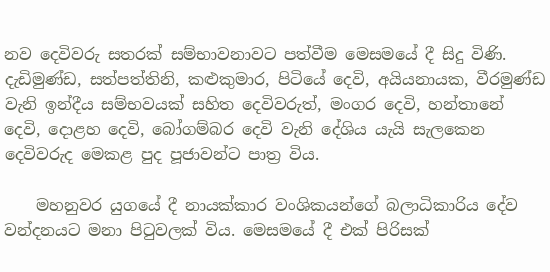නව දෙවිවරු සතරක් සම්භාවනාවට පත්වීම මෙසමයේ දී සිදු විණි. දැඩිමුණ්ඩ, සත්පත්තිනි, කළුකුමාර, පිටියේ දෙවි, අයියනායක, වීරමුණ්ඩ වැනි ඉන්දීය සම්භවයක් සහිත දෙවිවරුත්, මංගර දෙවි, හන්තානේ දෙවි, දොළහ දෙවි, බෝගම්බර දෙවි වැනි දේශිය යැයි සැලකෙන දෙවිවරුද මෙකළ පුද පූජාවන්ට පාත්‍ර විය.

    මහනුවර යුගයේ දී නායක්කාර වංශිකයන්ගේ බලාධිකාරිය දේව වන්දනයට මනා පිටුවලක් විය. මෙසමයේ දී එක් පිරිසක්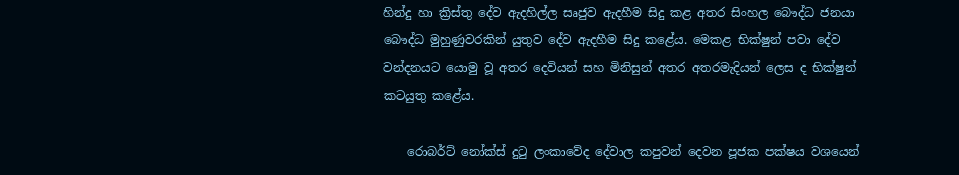හින්දු හා ක්‍රිස්තු දේව ඇදහිල්ල සෘජුව ඇදහීම සිදු කළ අතර සිංහල බෞද්ධ ජනයා බෞද්ධ මුහුණුවරකින් යුතුව දේව ඇදහීම සිදු කළේය. මෙකළ භික්ෂුන් පවා දේව වන්දනයට යොමු වූ අතර දෙවියන් සහ මිනිසුන් අතර අතරමැදියන් ලෙස ද භික්ෂුන් කටයුතු කළේය.

    රොබර්ට් නෝක්ස් දුටු ලංකාවේද දේවාල කපුවන් දෙවන පූජක පක්ෂය වශයෙන්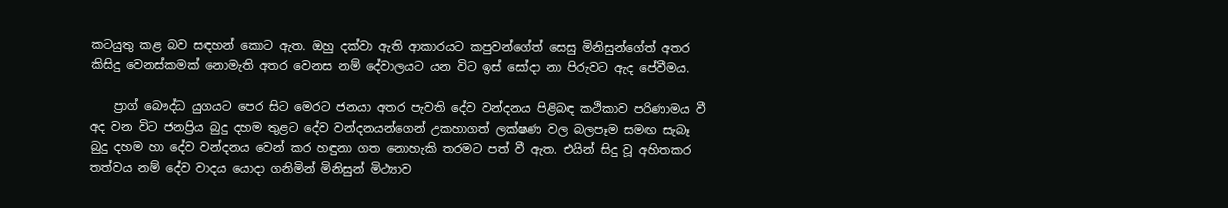කටයුතු කළ බව සඳහන් කොට ඇත. ඔහු දක්වා ඇති ආකාරයට කපුවන්ගේත් සෙසු මිනිසුන්ගේත් අතර කිසිදු වෙනස්කමක් නොමැති අතර වෙනස නම් දේවාලයට යන විට ඉස් සෝදා නා පිරුවට ඇද පේවීමය.

    ප්‍රාග් බෞද්ධ යුගයට පෙර සිට මෙරට ජනයා අතර පැවති දේව වන්දනය පිළිබඳ කථිකාව පරිණාමය වී අද වන විට ජනප්‍රිය බුදු දහම තුළට දේව වන්දනයන්ගෙන් උකහාගත් ලක්ෂණ වල බලපෑම සමඟ සැබෑ බුදු දහම හා දේව වන්දනය වෙන් කර හඳුනා ගත නොහැකි තරමට පත් වී ඇත. එයින් සිදු වූ අහිතකර තත්වය නම් දේව වාදය යොදා ගනිමින් මිනිසුන් මිථ්‍යාව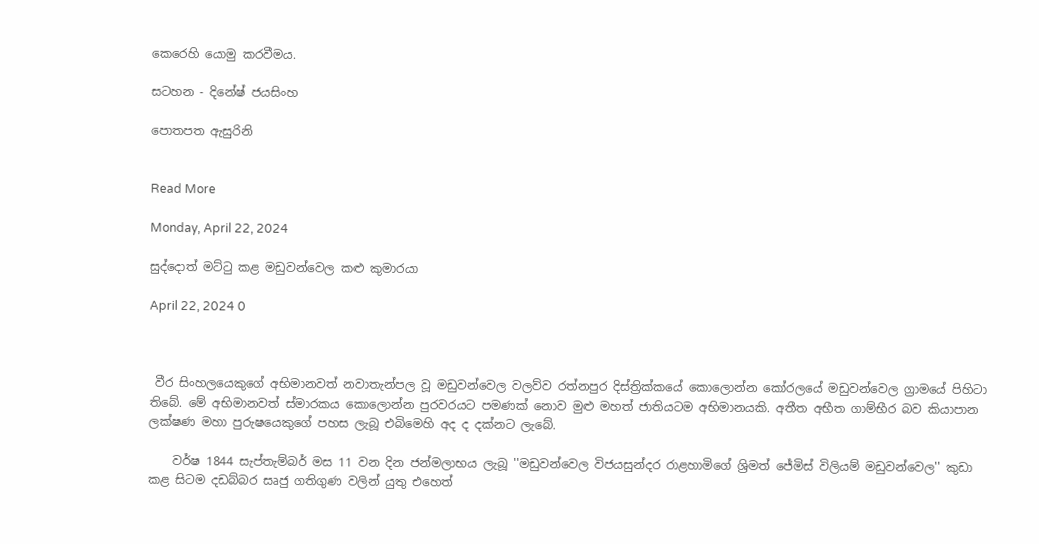කෙරෙහි යොමු කරවීමය.

සටහන - දිනේෂ් ජයසිංහ

පොතපත ඇසුරිනි


Read More

Monday, April 22, 2024

සුද්දොත් මට්ටු කළ මඩුවන්වෙල කළු කුමාරයා

April 22, 2024 0



 වීර සිංහලයෙකුගේ අභිමානවත් නවාතැන්පල වූ මඩුවන්වෙල වලව්ව රත්නපුර දිස්ත්‍රික්කයේ කොලොන්න කෝරලයේ මඩුවන්වෙල ග්‍රාමයේ පිහිටා තිබේ. මේ අභිමානවත් ස්මාරකය කොලොන්න පුරවරයට පමණක් නොව මුළු මහත් ජාතියටම අභිමානයකි. අතීත අභීත ගාම්භීර බව කියාපාන ලක්ෂණ මහා පුරුෂයෙකුගේ පහස ලැබූ එබිමෙහි අද ද දක්නට ලැබේ.

    වර්ෂ 1844 සැප්තැම්බර් මස 11 වන දින ජන්මලාභය ලැබූ ''මඩුවන්වෙල විජයසුන්දර රාළහාමිගේ ශ්‍රිමත් ජේමිස් විලියම් මඩුවන්වෙල'' කුඩා කළ සිටම දඩබ්බර සෘජු ගතිගුණ වලින් යුතු එහෙත්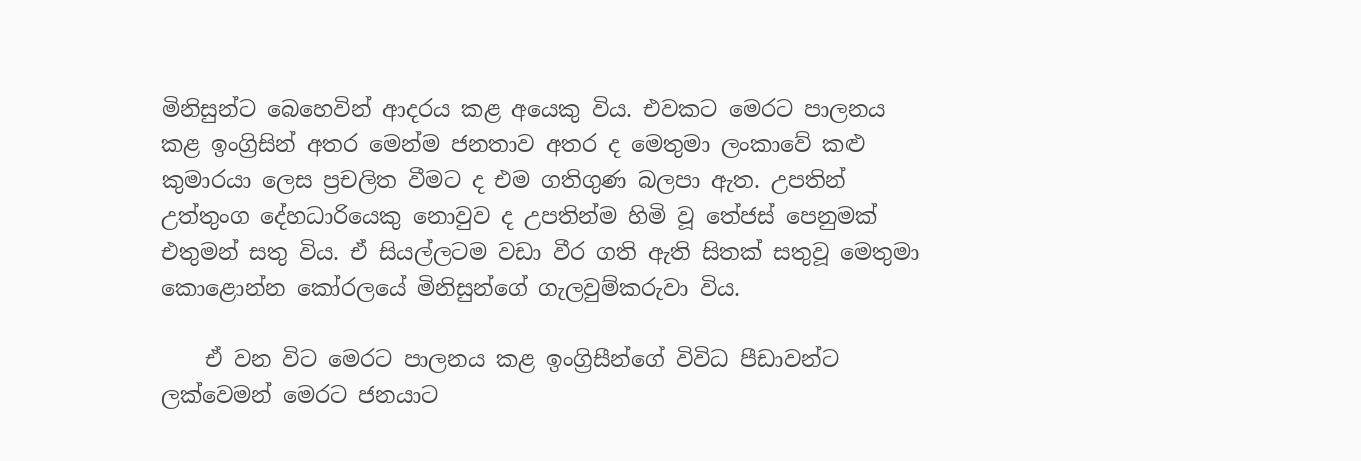මිනිසුන්ට බෙහෙවින් ආදරය කළ අයෙකු විය. එවකට මෙරට පාලනය කළ ඉංග්‍රිසින් අතර මෙන්ම ජනතාව අතර ද මෙතුමා ලංකාවේ කළු කුමාරයා ලෙස ප්‍රචලිත වීමට ද එම ගතිගුණ බලපා ඇත. උපතින් උත්තුංග දේහධාරියෙකු නොවුව ද උපතින්ම හිමි වූ තේජස් පෙනුමක් එතුමන් සතු විය. ඒ සියල්ලටම වඩා වීර ගති ඇති සිතක් සතුවූ මෙතුමා කොළොන්න කෝරලයේ මිනිසුන්ගේ ගැලවුම්කරුවා විය.

    ඒ වන විට මෙරට පාලනය කළ ඉංග්‍රිසීන්ගේ විවිධ පීඩාවන්ට ලක්වෙමන් මෙරට ජනයාට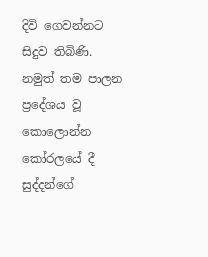දිවි ගෙවන්නට සිදුව තිබිණි. නමුත් තම පාලන ප්‍රදේශය වූ කොලොන්න කෝරලයේ දී සුද්දන්ගේ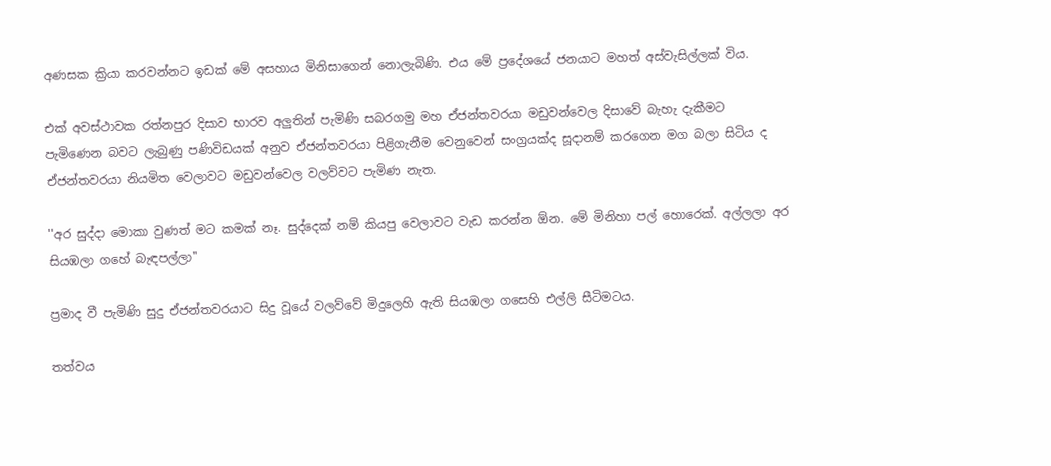අණසක ක්‍රියා කරවන්නට ඉඩක් මේ අසහාය මිනිසාගෙන් නොලැබිණි. එය මේ ප්‍රදේශයේ ජනයාට මහත් අස්වැසිල්ලක් විය.

එක් අවස්ථාවක රත්නපුර දිසාව භාරව අලුතින් පැමිණි සබරගමු මහ ඒජන්තවරයා මඩුවන්වෙල දිසාවේ බැහැ දැකීමට පැමිණෙන බවට ලැබුණු පණිවිඩයක් අනුව ඒජන්තවරයා පිළිගැනීම වෙනුවෙන් සංග්‍රයක්ද සූදානම් කරගෙන මග බලා සිටිය ද ඒජන්තවරයා නියමිත වෙලාවට මඩුවන්වෙල වලව්වට පැමිණ නැත.

''අර සුද්දා මොකා වුණත් මට කමක් නෑ. සුද්දෙක් නම් කියපු වෙලාවට වැඩ කරන්න ඕන. මේ මිනිහා පල් හොරෙක්. අල්ලලා අර සියඹලා ගහේ බැඳපල්ලා''

ප්‍රමාද වී පැමිණි සුදු ඒජන්තවරයාට සිදු වූයේ වලව්වේ මිදුලෙහි ඇති සියඹලා ගසෙහි එල්ලි සීටිමටය.

තත්වය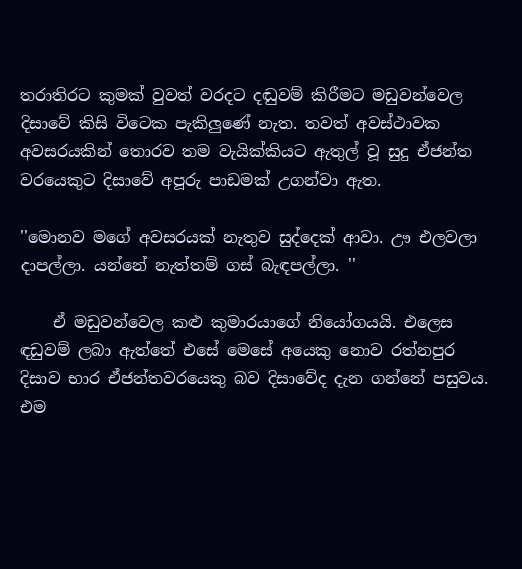තරාතිරට කුමක් වුවත් වරදට දඬුවම් කිරීමට මඩුවන්වෙල දිසාවේ කිසි විටෙක පැකිලුණේ නැත. තවත් අවස්ථාවක අවසරයකින් තොරව තම වැයික්කියට ඇතුල් වූ සුදු ඒජන්ත වරයෙකුට දිසාවේ අපූරු පාඩමක් උගන්වා ඇත.

''මොනව මගේ අවසරයක් නැතුව සුද්දෙක් ආවා. ඌ එලවලා දාපල්ලා. යන්නේ නැත්තම් ගස් බැඳපල්ලා. ''

    ඒ මඩුවන්වෙල කළු කුමාරයාගේ නියෝගයයි. එලෙස ඳඩුවම් ලබා ඇත්තේ එසේ මෙසේ අයෙකු නොව රත්නපුර දිසාව භාර ඒජන්තවරයෙකු බව දිසාවේද දැන ගන්නේ පසුවය. එම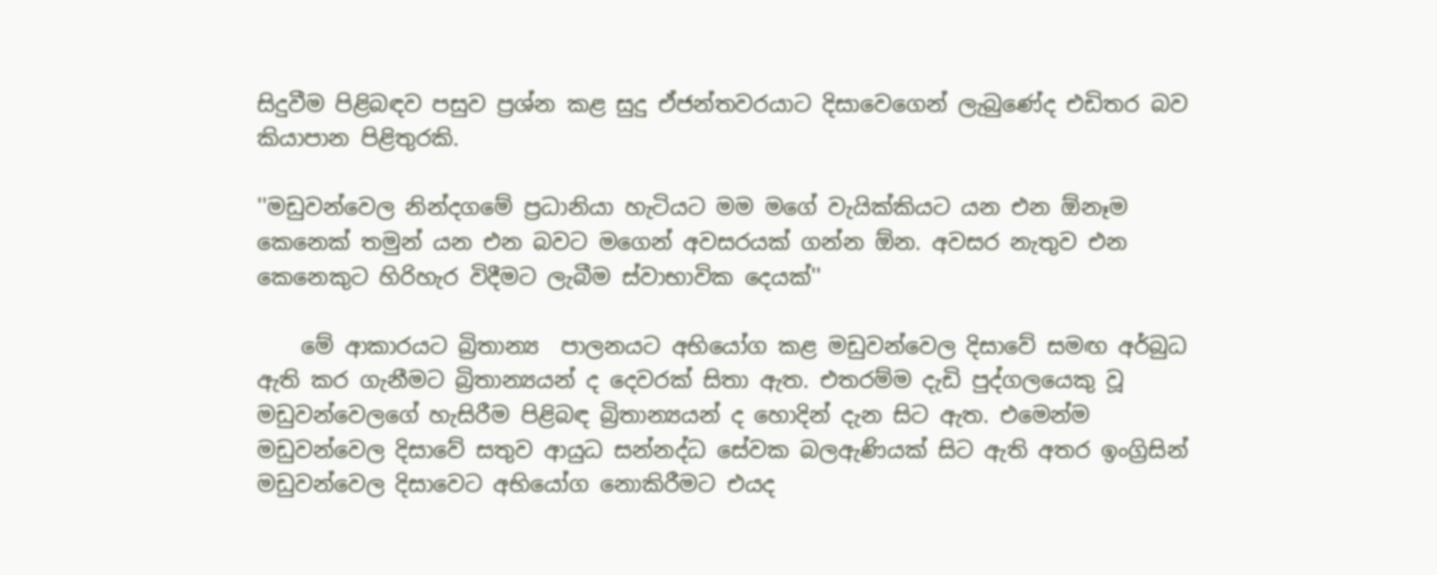සිදුවීම පිළිබඳව පසුව ප්‍රශ්න කළ සුදු ඒජන්තවරයාට දිසාවෙගෙන් ලැබුණේද එඩිතර බව කියාපාන පිළිතුරකි.

''මඩුවන්වෙල නින්දගමේ ප්‍රධානියා හැටියට මම මගේ වැයික්කියට යන එන ඕනෑම කෙනෙක් තමුන් යන එන බවට මගෙන් අවසරයක් ගන්න ඕන. අවසර නැතුව එන කෙනෙකුට හිරිහැර විදීමට ලැබීම ස්වාභාවික දෙයක්''

    මේ ආකාරයට බ්‍රිතාන්‍ය  පාලනයට අභියෝග කළ මඩුවන්වෙල දිසාවේ සමඟ අර්බුධ ඇති කර ගැනීමට බ්‍රිතාන්‍යයන් ද දෙවරක් සිතා ඇත. එතරම්ම දැඩි පුද්ගලයෙකු වූ මඩුවන්වෙලගේ හැසිරීම පිළිබඳ බ්‍රිතාන්‍යයන් ද හොදින් දැන සිට ඇත. එමෙන්ම මඩුවන්වෙල දිසාවේ සතුව ආයුධ සන්නද්ධ සේවක බලඇණියක් සිට ඇති අතර ඉංග්‍රිසින් මඩුවන්වෙල දිසාවෙට අභියෝග නොකිරීමට එයද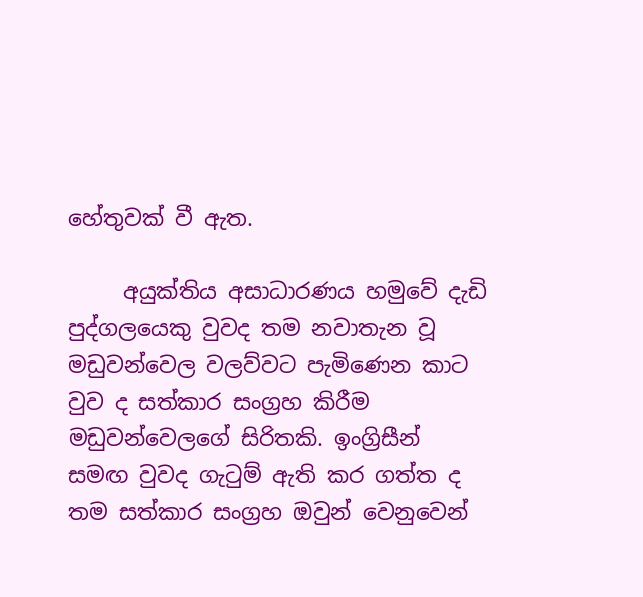හේතුවක් වී ඇත.

     අයුක්තිය අසාධාරණය හමුවේ දැඩි පුද්ගලයෙකු වුවද තම නවාතැන වූ මඩුවන්වෙල වලව්වට පැමිණෙන කාට වුව ද සත්කාර සංග්‍රහ කිරීම මඩුවන්වෙලගේ සිරිතකි. ඉංග්‍රිසීන් සමඟ වුවද ගැටුම් ඇති කර ගත්ත ද තම සත්කාර සංග්‍රහ ඔවුන් වෙනුවෙන්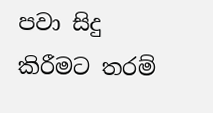පවා සිදු කිරීමට තරම්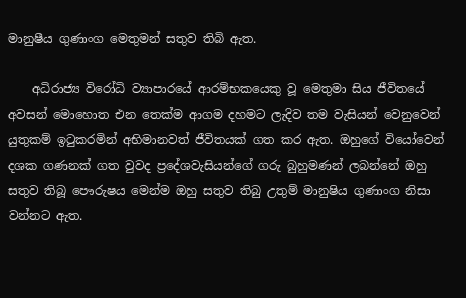මානුෂීය ගුණාංග මෙතුමන් සතුව තිබි ඇත.

    අධිරාජ්‍ය විරෝධි ව්‍යාපාරයේ ආරම්භකයෙකු වූ මෙතුමා සිය ජීවිතයේ අවසන් මොහොත එන තෙක්ම ආගම දහමට ලැදිව තම වැසියන් වෙනුවෙන් යුතුකම් ඉටුකරමින් අභිමානවත් ජීවිතයක් ගත කර ඇත. ඔහුගේ වියෝවෙන් දශක ගණනක් ගත වුවද ප්‍රදේශවැසියන්ගේ ගරු බුහුමණන් ලබන්නේ ඔහු සතුව තිබූ පෞරුෂය මෙන්ම ඔහු සතුව තිබු උතුම් මානුෂිය ගුණාංග නිසා වන්නට ඇත.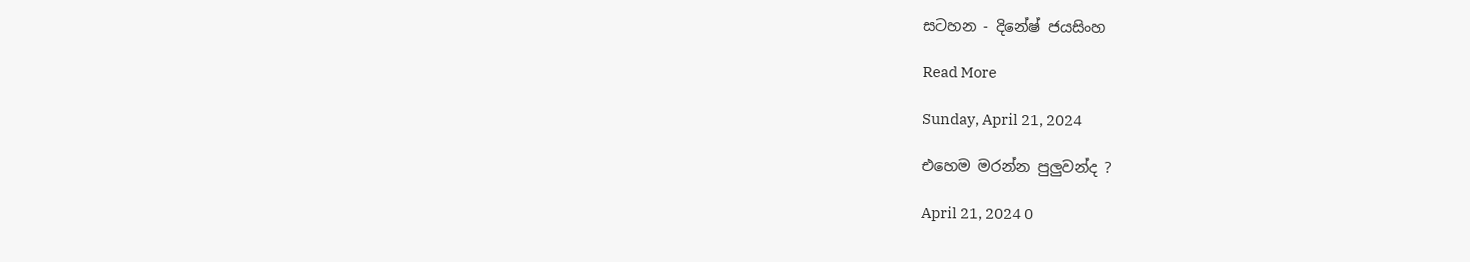සටහන - දිනේෂ් ජයසිංහ

Read More

Sunday, April 21, 2024

එහෙම මරන්න පුලුවන්ද ?

April 21, 2024 0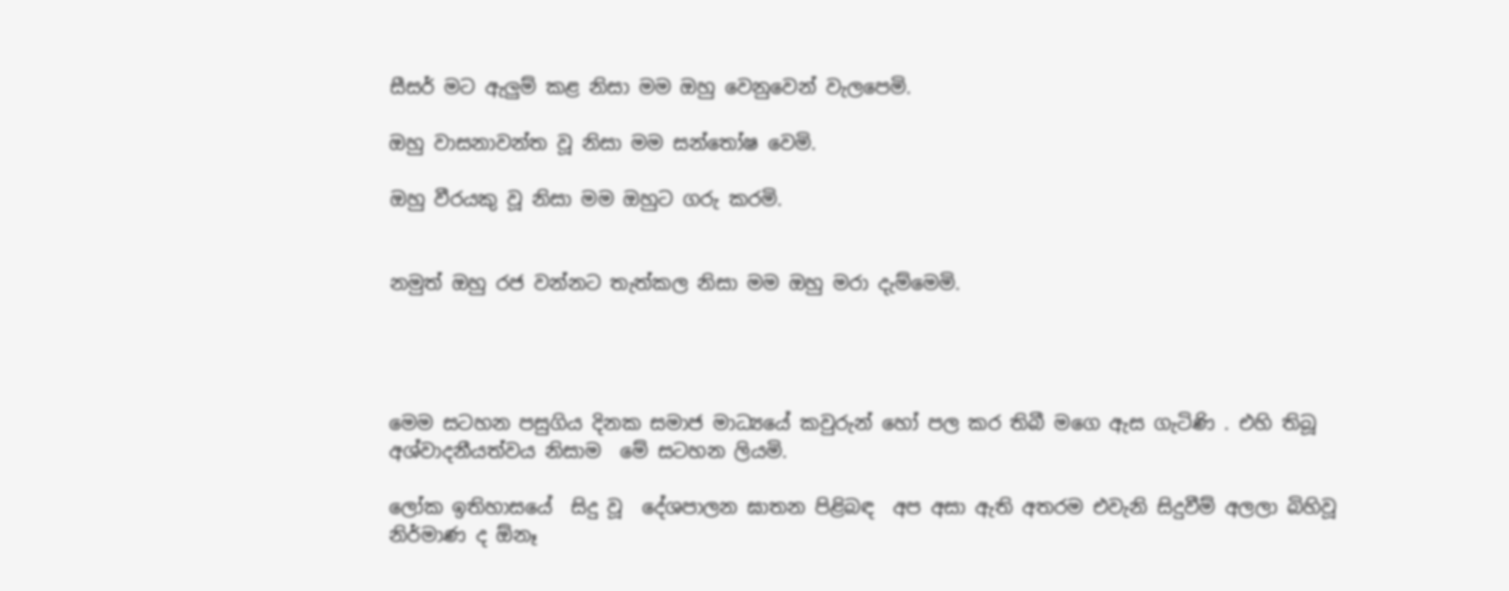සීසර් මට ඇලුම් කළ නිසා මම ඔහු වෙනුවෙන් වැලපෙමි.

ඔහු වාසනාවන්ත වූ නිසා මම සන්තෝෂ වෙමි.

ඔහු වීරයකු වූ නිසා මම ඔහුට ගරු කරමි.


නමුත් ඔහු රජ වන්නට තැත්කල නිසා මම ඔහු මරා දැම්මෙමි.




මෙම සටහන පසුගිය දිනක සමාජ මාධ්‍යයේ කවුරුන් හෝ පල කර තිබී මගෙ ඇස ගැටිණි . එහි තිබූ අශ්වාදනීයත්වය නිසාම  මේ සටහන ලියමි.

ලෝක ඉතිහාසයේ  සිදු වූ  දේශපාලන ඝාතන පිළිබඳ  අප අසා ඇති අතරම එවැනි සිදුවීම් අලලා බිහිවූ නිර්මාණ ද ඕනෑ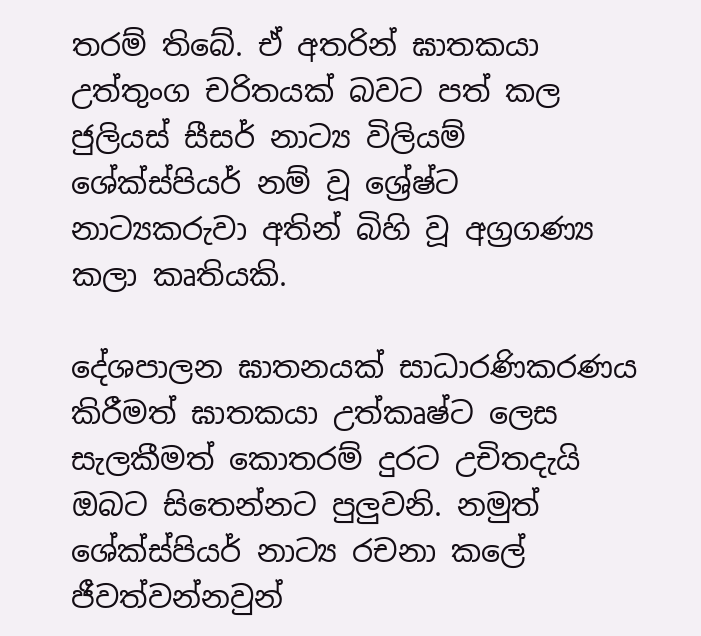තරම් තිබේ. ඒ අතරින් ඝාතකයා උත්තුංග චරිතයක් බවට පත් කල ජුලියස් සීසර් නාට්‍ය විලියම් ශේක්ස්පියර් නම් වූ ශ්‍රේෂ්ට නාට්‍යකරුවා අතින් බිහි වූ අග්‍රගණ්‍ය කලා කෘතියකි.

දේශපාලන ඝාතනයක් සාධාරණිකරණය කිරීමත් ඝාතකයා උත්කෘෂ්ට ලෙස සැලකීමත් කොතරම් දුරට උචිතදැයි ඔබට සිතෙන්නට පුලුවනි. නමුත් ශේක්ස්පියර් නාට්‍ය රචනා කලේ ජීවත්වන්නවුන්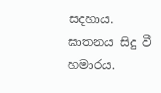සදහාය. ඝාතනය සිදු වී හමාරය.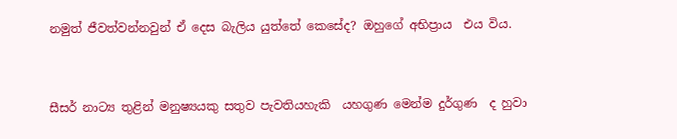නමුත් ජීවත්වන්නවුන් ඒ දෙස බැලිය යුත්තේ කෙසේද? ඔහුගේ අභිප්‍රාය  එය විය.


සීසර් නාට්‍ය තුළින් මනුෂ්‍යයකු සතුව පැවතියහැකි  යහගුණ මෙන්ම දුර්ගුණ  ද හුවා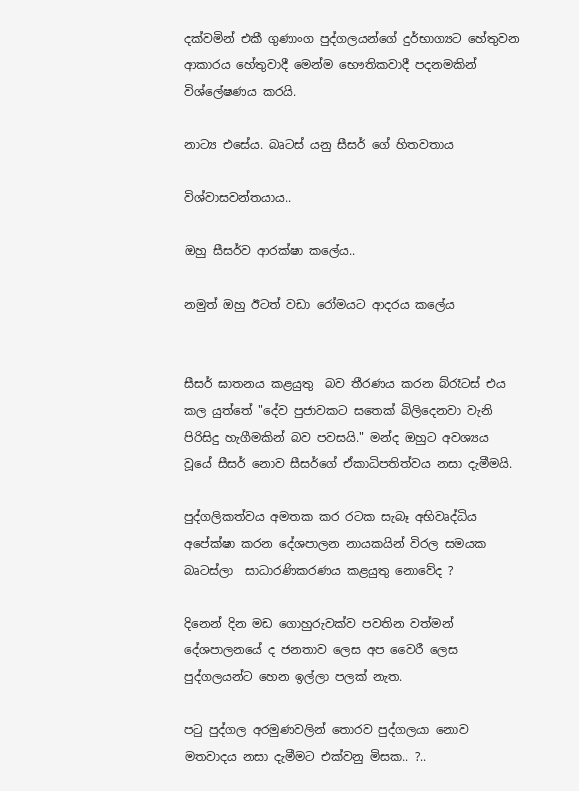දක්වමින් එකී ගුණාංග පුද්ගලයන්ගේ දුර්භාග්‍යට හේතුවන ආකාරය හේතුවාදී මෙන්ම භෞතිකවාදී පදනමකින් විශ්ලේෂණය කරයි.

නාට්‍ය එසේය. බෘටස් යනු සීසර් ගේ හිතවතාය

විශ්වාසවන්‍තයාය..

ඔහු සීසර්ව ආරක්ෂා කලේය..

නමුත් ඔහු ඊටත් වඩා රෝමයට ආදරය කලේය


සීසර් ඝාතනය කළයුතු  බව තීරණය කරන බ්රෑටස් එය කල යුත්තේ "දේව පුජාවකට සතෙක් බිලිදෙනවා වැනි පිරිසිදු හැගීමකින් බව පවසයි." මන්ද ඔහුට අවශ්‍යය වූයේ සීසර් නොව සීසර්ගේ ඒකාධිපතිත්වය නසා දැමීමයි.

පුද්ගලිකත්වය අමතක කර රටක සැබෑ අභිවෘද්ධිය අපේක්ෂා කරන දේශපාලන නායකයින් විරල සමයක බෘටස්ලා  සාධාරණිකරණය කළයුතු නොවේද ?

දිනෙන් දින මඩ ගොහුරුවක්ව පවතින වත්මන් දේශපාලනයේ ද ජනතාව ලෙස අප වෛරී ලෙස පුද්ගලයන්ට හෙන ඉල්ලා පලක් නැත.

පටු පුද්ගල අරමුණවලින් තොරව පුද්ගලයා නොව මතවාදය නසා දැමීමට එක්වනු මිසක.. ?..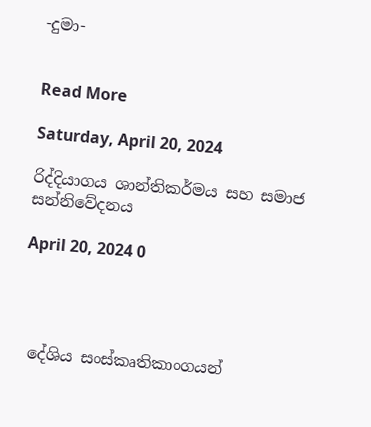-දුමා-


Read More

Saturday, April 20, 2024

රිද්දියාගය ශාන්තිකර්මය සහ සමාජ සන්නිවේදනය

April 20, 2024 0




 දේශිය සංස්කෘතිකාංගයන්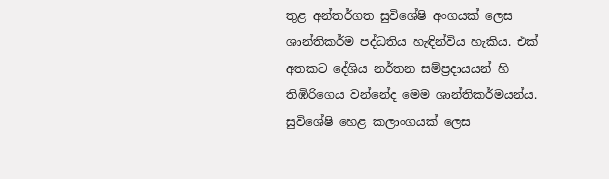තුළ අන්තර්ගත සුවිශේෂි අංගයක් ලෙස ශාන්තිකර්ම පද්ධතිය හැඳින්විය හැකිය. එක් අතකට දේශිය නර්තන සම්ප්‍රදායයන් හි තිඹිරිගෙය වන්නේද මෙම ශාන්තිකර්මයන්ය. සුවිශේෂි හෙළ කලාංගයක් ලෙස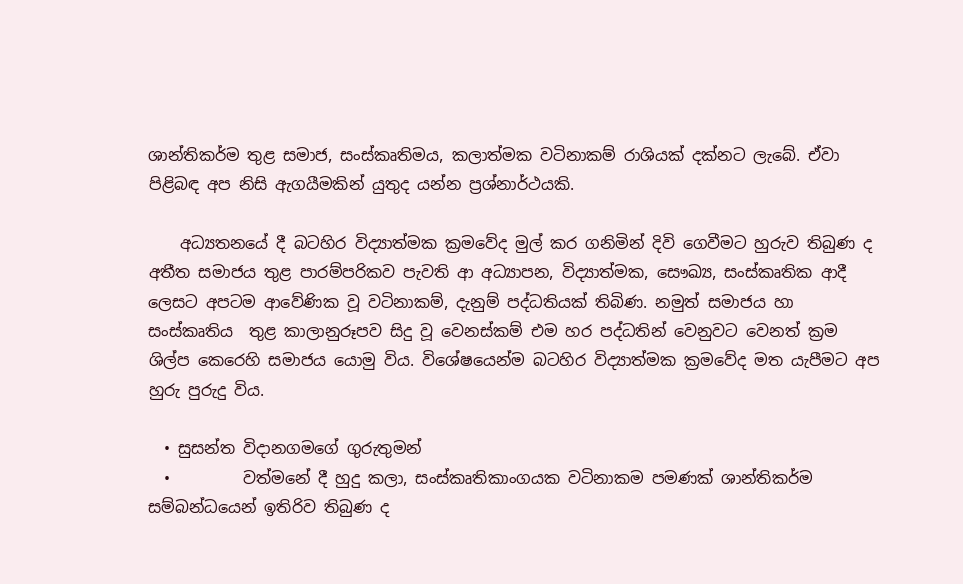ශාන්තිකර්ම තුළ සමාජ, සංස්කෘතිමය, කලාත්මක වටිනාකම් රාශියක් දක්නට ලැබේ. ඒවා පිළිබඳ අප නිසි ඇගයීමකින් යුතුද යන්න ප්‍රශ්නාර්ථයකි.

    අධ්‍යතනයේ දී බටහිර විද්‍යාත්මක ක්‍රමවේද මුල් කර ගනිමින් දිවි ගෙවීමට හුරුව තිබුණ ද අතීත සමාජය තුළ පාරම්පරිකව පැවති ආ අධ්‍යාපන, විද්‍යාත්මක, සෞඛ්‍ය, සංස්කෘතික ආදී ලෙසට අපටම ආවේණික වූ වටිනාකම්, දැනුම් පද්ධතියක් තිබිණ. නමුත් සමාජය හා සංස්කෘතිය  තුළ කාලානුරූපව සිදු වූ වෙනස්කම් එම හර පද්ධතින් වෙනුවට වෙනත් ක්‍රම ශිල්ප කෙරෙහි සමාජය යොමු විය. විශේෂයෙන්ම බටහිර විද්‍යාත්මක ක්‍රමවේද මත යැපීමට අප හුරු පුරුදු විය.

  • සුසන්ත විදානගමගේ ගුරුතුමන්
  •         වත්මනේ දී හුදු කලා, සංස්කෘතිකාංගයක වටිනාකම පමණක් ශාන්තිකර්ම සම්බන්ධයෙන් ඉතිරිව තිබුණ ද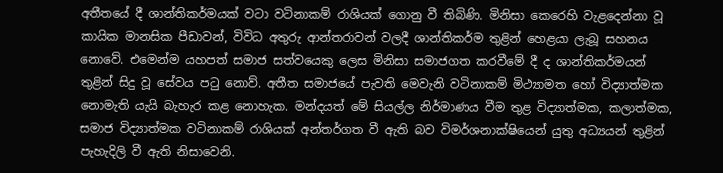අතීතයේ දී ශාන්තිකර්මයක් වටා වටිනාකම් රාශියක් ගොනු වී තිබිණි. මිනිසා කෙරෙහි වැළදෙන්නා වූ කායික මානසික පීඩාවන්, විවිධ අතුරු ආන්තරාවන් වලදී ශාන්තිකර්ම තුළින් හෙළයා ලැබූ සහනය නොවේ. එමෙන්ම යහපත් සමාජ සත්වයෙකු ලෙස මිනිසා සමාජගත කරවීමේ දී ද ශාන්තිකර්මයන් තුළින් සිදු වූ සේවය පටු නොව්. අතීත සමාජයේ පැවති මෙවැනි වටිනාකම් මිථ්‍යාමත හෝ විද්‍යාත්මක නොමැති යැයි බැහැර කළ නොහැක. මන්දයත් මේ සියල්ල නිර්මාණය වීම තුළ විද්‍යාත්මක, කලාත්මක, සමාජ විද්‍යාත්මක වටිනාකම් රාශියක් අන්තර්ගත වී ඇති බව විමර්ශනාක්ෂියෙන් යුතු අධ්‍යයන් තුළින් පැහැදිලි වී ඇති නිසාවෙනි.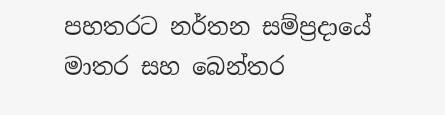පහතරට නර්තන සම්ප්‍රදායේ මාතර සහ බෙන්තර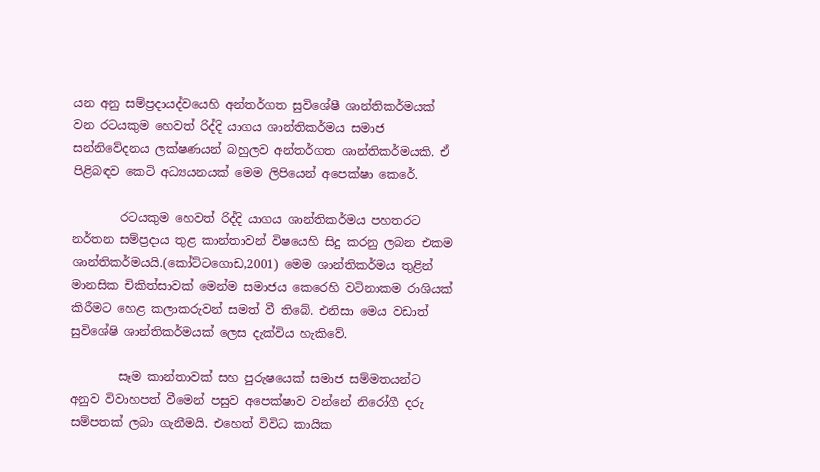යන අනු සම්ප්‍රදායද්වයෙහි අන්තර්ගත සුවිශේෂී ශාන්තිකර්මයක් වන රටයකුම හෙවත් රිද්දි යාගය ශාන්තිකර්මය සමාජ සන්නිවේදනය ලක්ෂණයන් බහුලව අන්තර්ගත ශාන්තිකර්මයකි. ඒ පිළිබඳව කෙටි අධ්‍යයනයක් මෙම ලිපියෙන් අපෙක්ෂා කෙරේ.

        රටයකුම හෙවත් රිද්දි යාගය ශාන්තිකර්මය පහතරට නර්තන සම්ප්‍රදාය තුළ කාන්තාවන් විෂයෙහි සිදු කරනු ලබන එකම ශාන්තිකර්මයයි.(කෝට්ටගොඩ,2001) මෙම ශාන්තිකර්මය තුළින් මානසික චිකිත්සාවක් මෙන්ම සමාජය කෙරෙහි වටිනාකම රාශියක් කිරීමට හෙළ කලාකරුවන් සමත් වී තිබේ. එනිසා මෙය වඩාත් සුවිශේෂි ශාන්තිකර්මයක් ලෙස දැක්විය හැකිවේ.

        සෑම කාන්තාවක් සහ පුරුෂයෙක් සමාජ සම්මතයන්ට අනුව විවාහපත් වීමෙන් පසුව අපෙක්ෂාව වන්නේ නිරෝගී දරු සම්පතක් ලබා ගැනීමයි. එහෙත් විවිධ කායික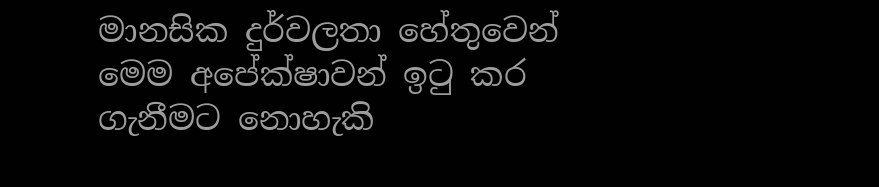මානසික දුර්වලතා හේතුවෙන් මෙම අපේක්ෂාවන් ඉටු කර ගැනීමට නොහැකි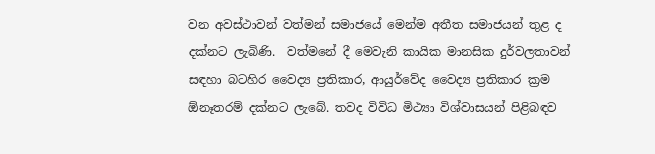වන අවස්ථාවන් වත්මන් සමාජයේ මෙන්ම අතීත සමාජයන් තුළ ද දක්නට ලැබිණි.  වත්මනේ දී මෙවැනි කායික මානසික දුර්වලතාවන් සඳහා බටහිර වෛද්‍ය ප්‍රතිකාර, ආයුර්වේද වෛද්‍ය ප්‍රතිකාර ක්‍රම  ඕනෑතරම් දක්නට ලැබේ. තවද විවිධ මිථ්‍යා විශ්වාසයන් පිළිබඳව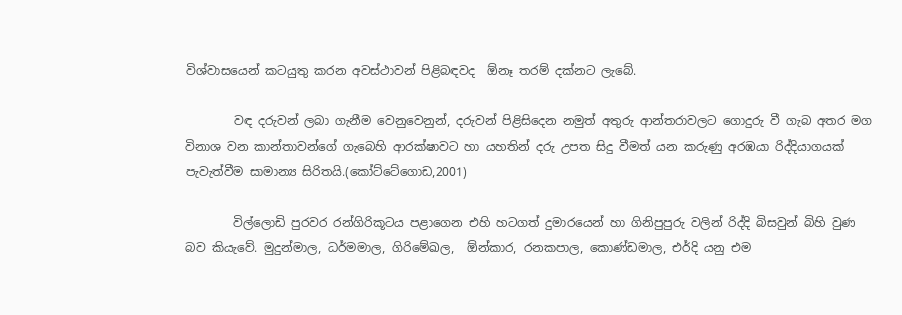විශ්වාසයෙන් කටයුතු කරන අවස්ථාවන් පිළිබඳවද  ඕනෑ තරම් දක්නට ලැබේ.

        වඳ දරුවන් ලබා ගැනීම වෙනුවෙනුන්, දරුවන් පිළිසිදෙන නමුත් අතුරු ආන්තරාවලට ගොදුරු වී ගැබ අතර මග විනාශ වන කාන්තාවන්ගේ ගැබෙහි ආරක්ෂාවට හා යහතින් දරු උපත සිදු වීමත් යන කරුණු අරඹයා රිද්දියාගයක් පැවැත්වීම සාමාන්‍ය සිරිතයි.(කෝට්ටේගොඩ,2001)

        විල්ලොඩි පුරවර රන්ගිරිකූටය පළාගෙන එහි හටගත් දුමාරයෙන් හා ගිනිපුපුරු වලින් රිද්දි බිසවුන් බිහි වුණ බව කියැවේ. මුදුන්මාල, ධර්මමාල, ගිරිමේඛල,  ඕන්කාර, රනකපාල, කොණ්ඩමාල, එර්දි යනු එම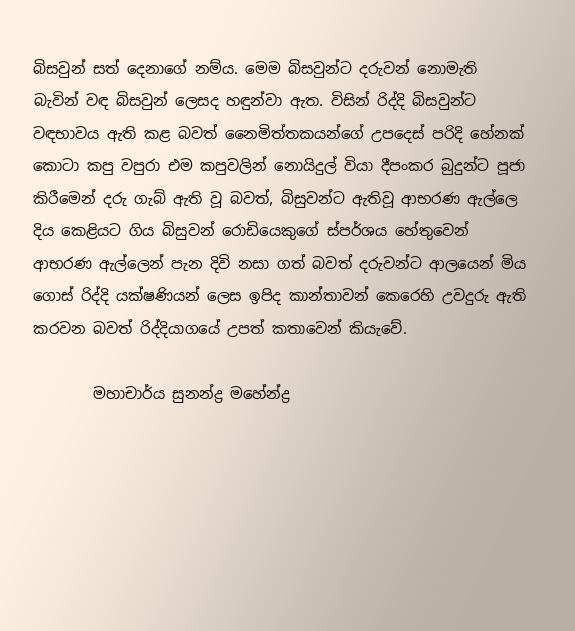බිසවුන් සත් දෙනාගේ නම්ය. මෙම බිසවුන්ට දරුවන් නොමැති බැවින් වඳ බිසවුන් ලෙසද හඳුන්වා ඇත. විසින් රිද්දි බිසවුන්ට වඳභාවය ඇති කළ බවත් නෛමිත්තකයන්ගේ උපදෙස් පරිදි හේනක් කොටා කපු වපුරා එම කපුවලින් නොයිදුල් වියා දීපංකර බුදුන්ට පූජා කිරීමෙන් දරු ගැබ් ඇති වූ බවත්, බිසුවන්ට ඇතිවූ ආභරණ ඇල්ලෙ දිය කෙළියට ගිය බිසුවන් රොඩියෙකුගේ ස්පර්ශය හේතුවෙන් ආභරණ ඇල්ලෙන් පැන දිවි නසා ගත් බවත් දරුවන්ට ආලයෙන් මිය ගොස් රිද්දි යක්ෂණියන් ලෙස ඉපිද කාන්තාවන් කෙරෙහි උවදුරු ඇති කරවන බවත් රිද්දියාගයේ උපත් කතාවෙන් කියැවේ.

        මහාචාර්ය සුනන්ද්‍ර මහේන්ද්‍ර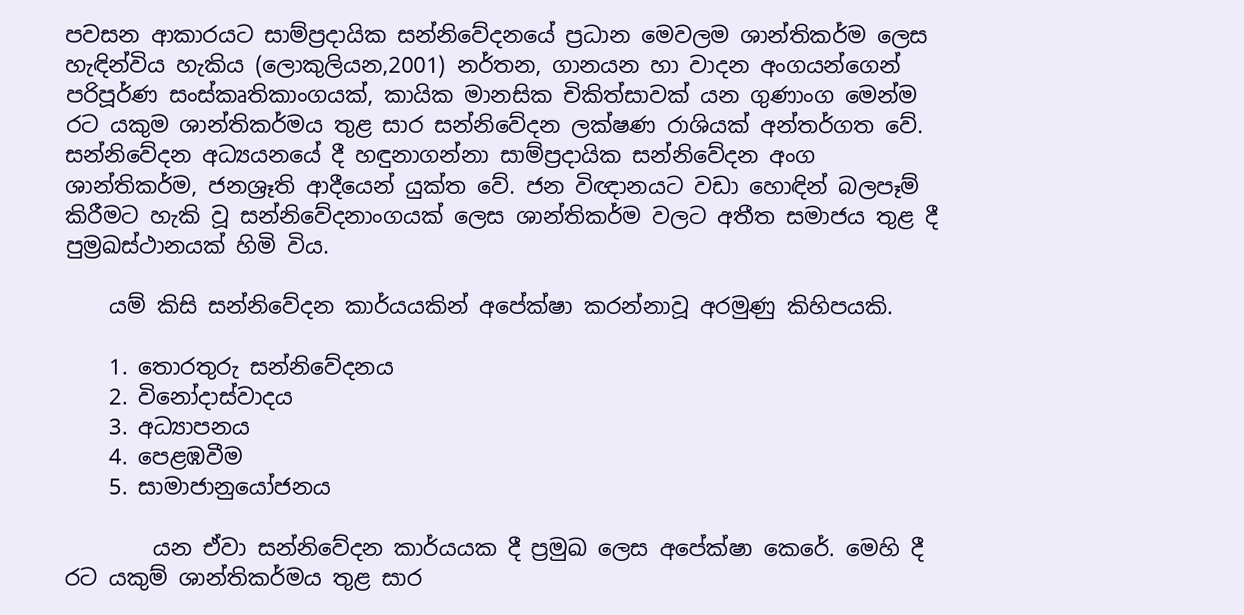පවසන ආකාරයට සාම්ප්‍රදායික සන්නිවේදනයේ ප්‍රධාන මෙවලම ශාන්තිකර්ම ලෙස හැඳින්විය හැකිය (ලොකුලියන,2001) නර්තන, ගානයන හා වාදන අංගයන්ගෙන් පරිපූර්ණ සංස්කෘතිකාංගයක්, කායික මානසික චිකිත්සාවක් යන ගුණාංග මෙන්ම රට යකුම ශාන්තිකර්මය තුළ සාර සන්නිවේදන ලක්ෂණ රාශියක් අන්තර්ගත වේ. සන්නිවේදන අධ්‍යයනයේ දී හඳුනාගන්නා සාම්ප්‍රදායික සන්නිවේදන අංග ශාන්තිකර්ම, ජනශ්‍රෑති ආදීයෙන් යුක්ත වේ. ජන විඥානයට වඩා හොඳින් බලපෑම් කිරීමට හැකි වූ සන්නිවේදනාංගයක් ලෙස ශාන්තිකර්ම වලට අතීත සමාජය තුළ දී පුම්‍රඛස්ථානයක් හිමි විය.

    යම් කිසි සන්නිවේදන කාර්යයකින් අපේක්ෂා කරන්නාවූ අරමුණු කිහිපයකි.

    1. තොරතුරු සන්නිවේදනය
    2. විනෝදාස්වාදය
    3. අධ්‍යාපනය
    4. පෙළඹවීම
    5. සාමාජානුයෝජනය

        යන ඒවා සන්නිවේදන කාර්යයක දී ප්‍රමුඛ ලෙස අපේක්ෂා කෙරේ. මෙහි දී රට යකුම් ශාන්තිකර්මය තුළ සාර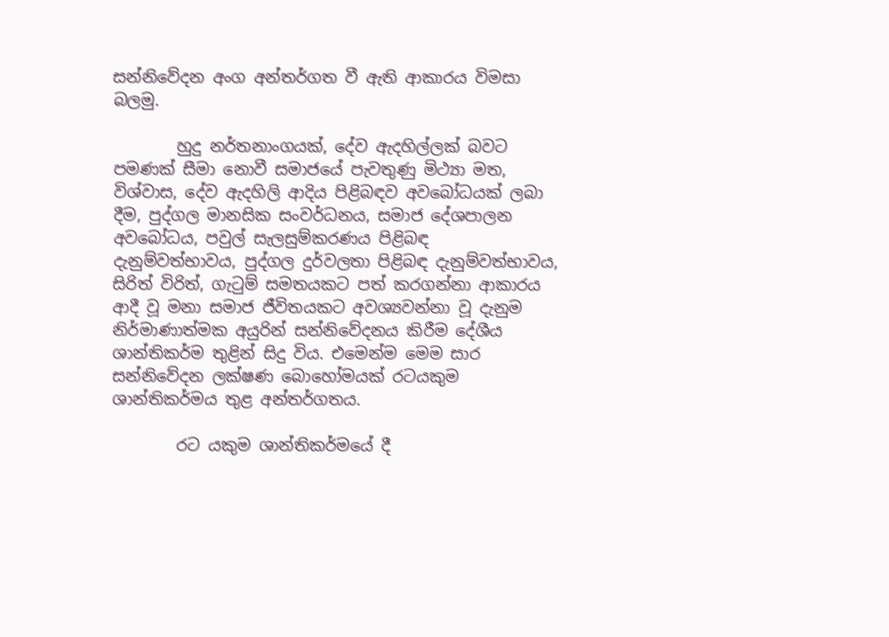සන්නිවේදන අංග අන්තර්ගත වී ඇති ආකාරය විමසා බලමු.

        හුදු නර්තනාංගයක්, දේව ඇදහිල්ලක් බවට පමණක් සීමා නොවී සමාජයේ පැවතුණු මිථ්‍යා මත, විශ්වාස, දේව ඇදහිලි ආදිය පිළිබඳව අවබෝධයක් ලබා දීම, පුද්ගල මානසික සංවර්ධනය, සමාජ දේශපාලන අවබෝධය, පවුල් සැලසුම්කරණය පිළිබඳ දැනුම්වත්භාවය, පුද්ගල දුර්වලතා පිළිබඳ දැනුම්වත්භාවය, සිරිත් විරිත්, ගැටුම් සමතයකට පත් කරගන්නා ආකාරය ආදී වූ මනා සමාජ ජීවිතයකට අවශ්‍යවන්නා වූ දැනුම නිර්මාණාත්මක අයුරින් සන්නිවේදනය කිරීම දේශීය ශාන්තිකර්ම තුළින් සිදු විය. එමෙන්ම මෙම සාර සන්නිවේදන ලක්ෂණ බොහෝමයක් රටයකුම ශාන්තිකර්මය තුළ අන්තර්ගතය.

        රට යකුම ශාන්තිකර්මයේ දී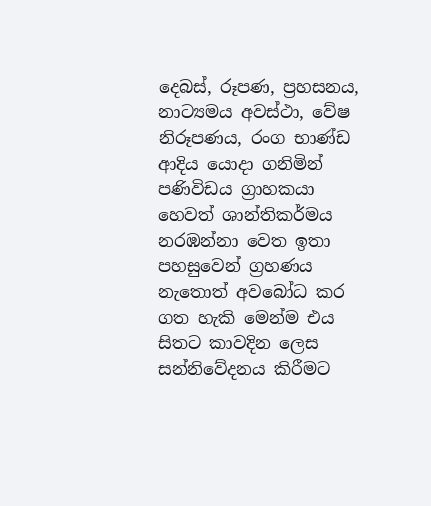දෙබස්, රූපණ, ප්‍රහසනය, නාට්‍යමය අවස්ථා, වේෂ නිරූපණය, රංග භාණ්ඩ ආදිය යොදා ගනිමින් පණිවිඩය ග්‍රාහකයා හෙවත් ශාන්තිකර්මය නරඹන්නා වෙත ඉතා පහසුවෙන් ග්‍රහණය නැතොත් අවබෝධ කර ගත හැකි මෙන්ම එය සිතට කාවදින ලෙස සන්නිවේදනය කිරීමට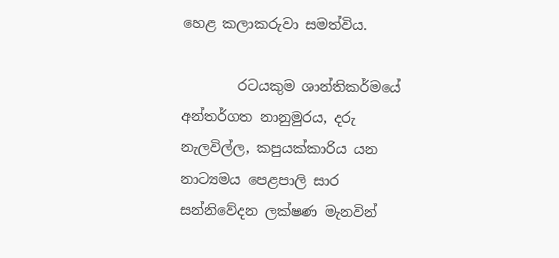හෙළ කලාකරුවා සමත්විය.

        රටයකුම ශාන්තිකර්මයේ අන්තර්ගත නානුමුරය, දරු නැලවිල්ල, කපුයක්කාරිය යන නාට්‍යමය පෙළපාලි සාර සන්නිවේදන ලක්ෂණ මැනවින්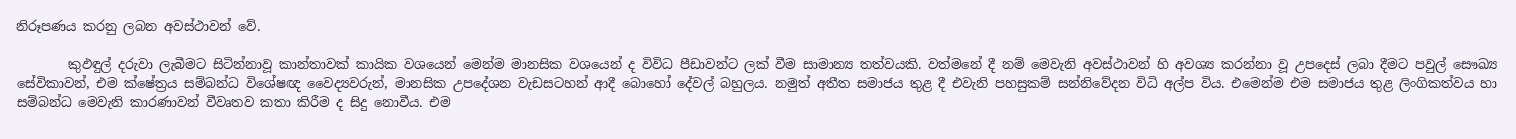නිරූපණය කරනු ලබන අවස්ථාවන් වේ.

        කුඵඳුල් දරුවා ලැබීමට සිටින්නාවූ කාන්තාවක් කායික වශයෙන් මෙන්ම මානසික වශයෙන් ද විවිධ පීඩාවන්ට ලක් වීම සාමාන්‍ය තත්වයකි. වත්මනේ දී නම් මෙවැනි අවස්ථාවන් හි අවශ්‍ය කරන්නා වූ උපදෙස් ලබා දීමට පවුල් සෞඛ්‍ය සේවිකාවන්, එම ක්ෂේත්‍රය සම්බන්ධ විශේෂඥ වෛද්‍යවරුන්, මානසික උපදේශන වැඩසටහන් ආදී බොහෝ දේවල් බහුලය. නමුත් අතීත සමාජය තුළ දී එවැනි පහසුකම් සන්නිවේදන විධි අල්ප විය. එමෙන්ම එම සමාජය තුළ ලිංගිකත්වය හා සම්බන්ධ මෙවැනි කාරණාවන් වීවෘතව කතා කිරීම ද සිදු නොවීය. එම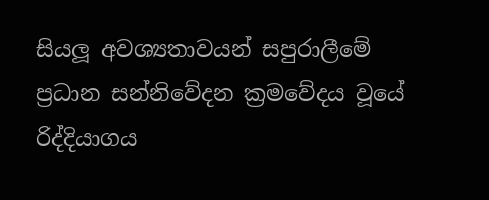සියලූ අවශ්‍යතාවයන් සපුරාලීමේ ප්‍රධාන සන්නිවේදන ක්‍රමවේදය වූයේ රිද්දියාගය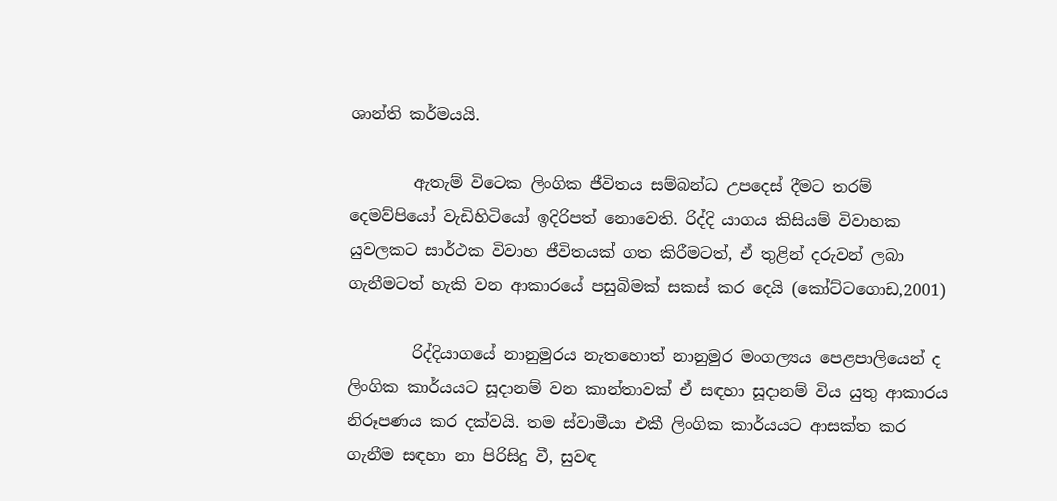ශාන්ති කර්මයයි.

        ඇතැම් විටෙක ලිංගික ජීවිතය සම්බන්ධ උපදෙස් දීමට තරම් දෙමව්පියෝ වැඩිහිටියෝ ඉදිරිපත් නොවෙති. රිද්දි යාගය කිසියම් විවාහක යුවලකට සාර්ථක විවාහ ජීවිතයක් ගත කිරීමටත්, ඒ තුළින් දරුවන් ලබා ගැනීමටත් හැකි වන ආකාරයේ පසුබිමක් සකස් කර දෙයි (කෝට්ටගොඩ,2001)

        රිද්දියාගයේ නානුමුරය නැතහොත් නානුමුර මංගල්‍යය පෙළපාලියෙන් ද ලිංගික කාර්යයට සූදානම් වන කාන්තාවක් ඒ සඳහා සූදානම් විය යුතු ආකාරය නිරූපණය කර දක්වයි. තම ස්වාමීයා එකී ලිංගික කාර්යයට ආසක්ත කර ගැනීම සඳහා නා පිරිසිදු වී, සුවඳ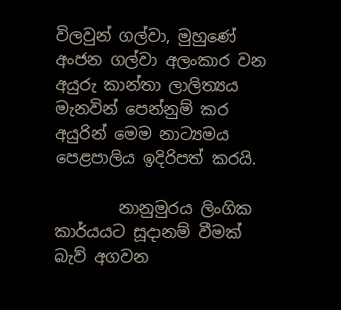විලවුන් ගල්වා, මුහුණේ අංජන ගල්වා අලංකාර වන අයුරු කාන්තා ලාලිත්‍යය මැනවින් පෙන්නුම් කර අයුරින් මෙම නාට්‍යමය පෙළපාලිය ඉදිරිපත් කරයි.

        නානුමුරය ලිංගික කාර්යයට සූදානම් වීමක් බැව් අගවන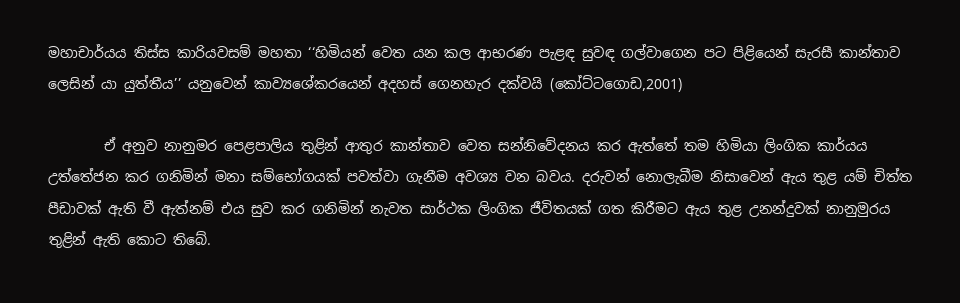මහාචාර්යය තිස්ස කාරියවසම් මහතා ‘‘හිමියන් වෙත යන කල ආභරණ පැළඳ සුවඳ ගල්වාගෙන පට පිළියෙන් සැරසී කාන්තාව ලෙසින් යා යුත්තීය’’ යනුවෙන් කාව්‍යශේකරයෙන් අදහස් ගෙනහැර දක්වයි (කෝට්ටගොඩ,2001)

        ඒ අනුව නානුමර පෙළපාලිය තුළින් ආතුර කාන්තාව වෙත සන්නිවේදනය කර ඇත්තේ තම හිමියා ලිංගික කාර්යය උත්තේජන කර ගනිමින් මනා සම්භෝගයක් පවත්වා ගැනීම අවශ්‍ය වන බවය. දරුවන් නොලැබීම නිසාවෙන් ඇය තුළ යම් චිත්ත පීඩාවක් ඇති වී ඇත්නම් එය සුව කර ගනිමින් නැවත සාර්ථක ලිංගික ජීවිතයක් ගත කිරීමට ඇය තුළ උනන්දුවක් නානුමුරය තුළින් ඇති කොට තිබේ.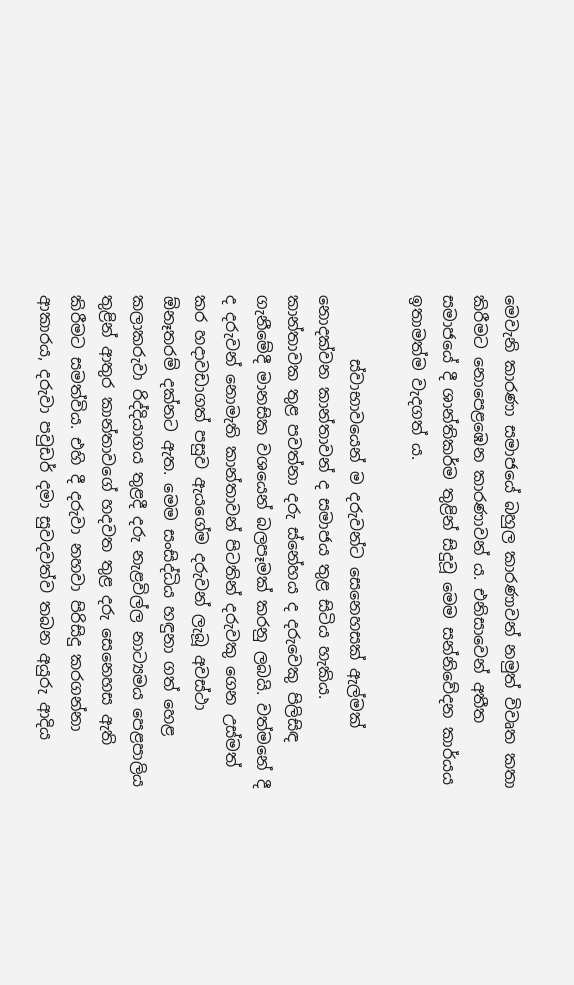මෙවැනි කාරණා සමාජයේ බහුල කාරණාවන් නමුත් විවෘත කතා කිරීමට නොපෙළඹෙන කාරණාවන් ය. එනිසාවෙන් අතීත සමාජයේ දී ශාන්තිකර්ම තුළින් සිදුවූ මෙම සන්නිවේදන කාර්යය ඉතාමත්ම වැදගත් ය.

        ස්වාභාවයෙන් ම දරුවන්ට සෙනෙහසක් ඇල්මක් නොදක්වන කාන්තාවන් ද සමාජය තුළ සිටිය හැකිය. කාන්තාවක තුළ පවත්නා දරු ස්නේහය ද දරුවෙකු පිලිසිඳ ගැනීමේදී මානසික වශයෙන් බලපෑමක් කරනු ලබයි. වත්මනේ දී ද දරුවන් නොමැති කාන්තාවන් පිටතින් දරුවකු ගෙන උස්මත් කර හදාවඩාගත් පසුව ඇයගේම දරුවන් ලැබූ අවස්ථා  ඕනෑතරම් දක්නට ඇත. මෙම සංසිද්ධිය හඳුනා ගත් හෙළ කලාකරුවා රිද්දියාගය තුළදී දරු නැළවිල්ල නාට්‍යමය පෙළපාලිය තුළින් ආතුර කාන්තාවගේ හදවත තුළ දරු සෙනෙහස ඇති කිරීමට සමත්විය. එහි දී දරුවා නහවා පිරිසිදු කරගන්නා ආකාරය, දරුවා පවුඩර් දමා සුවදවත්ව තබන අයුරු ආදිය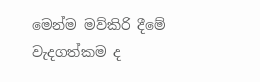මෙන්ම මව්කිරි දීමේ වැදගත්කම ද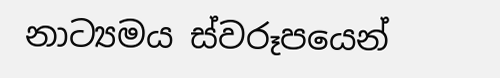නාට්‍යමය ස්වරූපයෙන්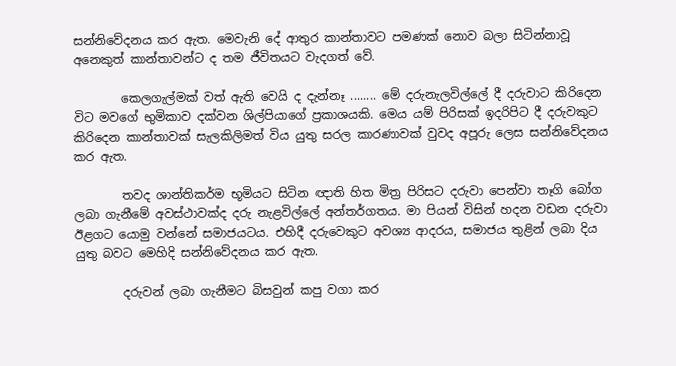සන්නිවේදනය කර ඇත. මෙවැනි දේ ආතුර කාන්තාවට පමණක් නොව බලා සිටින්නාවූ අනෙකුත් කාන්තාවන්ට ද තම ජීවිතයට වැදගත් වේ.

        කෙලගැල්මක් වත් ඇති වෙයි ද දැන්නෑ ........ මේ දරුනැලවිල්ලේ දී දරුවාට කිරිදෙන විට මවගේ භුමිකාව දක්වන ශිල්පියාගේ ප්‍රකාශයකි. මෙය යම් පිරිසක් ඉදරිපිට දී දරුවකුට කිරිදෙන කාන්තාවක් සැලකිලිමත් විය යුතු සරල කාරණාවක් වුවද අපූරු ලෙස සන්නිවේදනය කර ඇත.

        තවද ශාන්තිකර්ම භූමියට සිටින ඥාති හිත මිත්‍ර පිරිසට දරුවා පෙන්වා තෑගි බෝග ලබා ගැනීමේ අවස්ථාවක්ද දරු නැළවිල්ලේ අන්තර්ගතය. මා පියන් විසින් හදන වඩන දරුවා ඊළගට යොමු වන්නේ සමාජයටය. එහිදී දරුවෙකුට අවශ්‍ය ආදරය, සමාජය තුළින් ලබා දිය යුතු බවට මෙහිදි සන්නිවේදනය කර ඇත.

        දරුවන් ලබා ගැනීමට බිසවුන් කපු වගා කර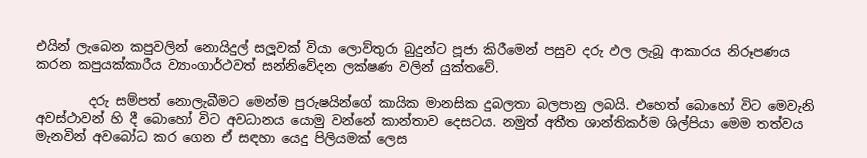එයින් ලැබෙන කපුවලින් නොයිදුල් සලූවක් වියා ලොව්තුරා බුදුන්ට පූජා කිරීමෙන් පසුව දරු ඵල ලැබූ ආකාරය නිරූපණය කරන කපුයක්කාරීය ව්‍යාංගාර්ථවත් සන්නිවේදන ලක්ෂණ වලින් යුක්තවේ.

        දරු සම්පත් නොලැබීමට මෙන්ම පුරුෂයින්ගේ කායික මානසික දුබලතා බලපානු ලබයි. එහෙත් බොහෝ විට මෙවැනි අවස්ථාවන් හි දී බොහෝ විට අවධානය යොමු වන්නේ කාන්තාව දෙසටය. නමුත් අතීත ශාන්තිකර්ම ශිල්පියා මෙම තත්වය මැනවින් අවබෝධ කර ගෙන ඒ සඳහා යෙදු පිලියමක් ලෙස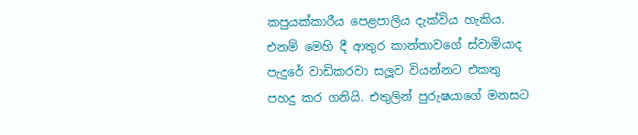කපුයක්කාරීය පෙළපාලිය දැක්විය හැකිය. එනම් මෙහි දී ආතුර කාන්තාවගේ ස්වාමියාද පැදුරේ වාඩිකරවා සලූව වියන්නට එකතු පහදු කර ගනියි. එතුලින් පුරුෂයාගේ මනසට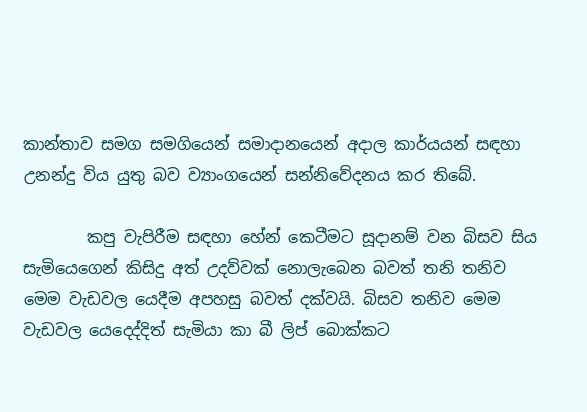කාන්තාව සමග සමගියෙන් සමාදානයෙන් අදාල කාර්යයන් සඳහා උනන්දු විය යුතු බව ව්‍යාංගයෙන් සන්නිවේදනය කර තිබේ.

        කපු වැපිරීම සඳහා හේන් කෙටීමට සූදානම් වන බිසව සිය සැමියෙගෙන් කිසිදු අත් උදව්වක් නොලැබෙන බවත් තනි තනිව මෙම වැඩවල යෙදීම අපහසු බවත් දක්වයි. බිසව තනිව මෙම වැඩවල යෙදෙද්දිත් සැමියා කා බී ලිප් බොක්කට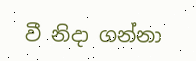වී නිදා ගන්නා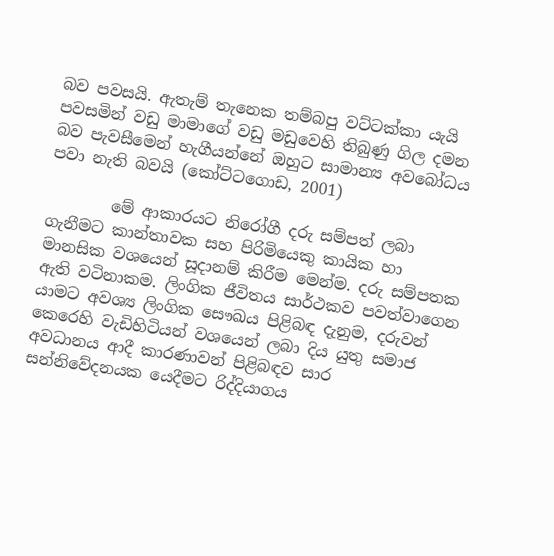බව පවසයි. ඇතැම් තැනෙක තම්බපු වට්ටක්කා යැයි පවසමින් වඩු මාමාගේ වඩු මඩුවෙහි තිබුණු ගිල දමන බව පැවසීමෙන් හැගීයන්නේ ඔහුට සාමාන්‍ය අවබෝධය පවා නැති බවයි (කෝට්ටගොඩ, 2001)

        මේ ආකාරයට නිරෝගී දරු සම්පත් ලබා ගැනීමට කාන්තාවක සහ පිරිමියෙකු කායික හා මානසික වශයෙන් සූදානම් කිරීම මෙන්ම. දරු සම්පතක ඇති වටිනාකම. ලිංගික ජීවිතය සාර්ථකව පවත්වාගෙන යාමට අවශ්‍ය ලිංගික සෞඛය පිළිබඳ දැනුම, දරුවන් කෙරෙහි වැඩිහිටියන් වශයෙන් ලබා දිය යුතු සමාජ අවධානය ආදී කාරණාවන් පිළිබඳව සාර සන්නිවේදනයක යෙදීමට රිද්දියාගය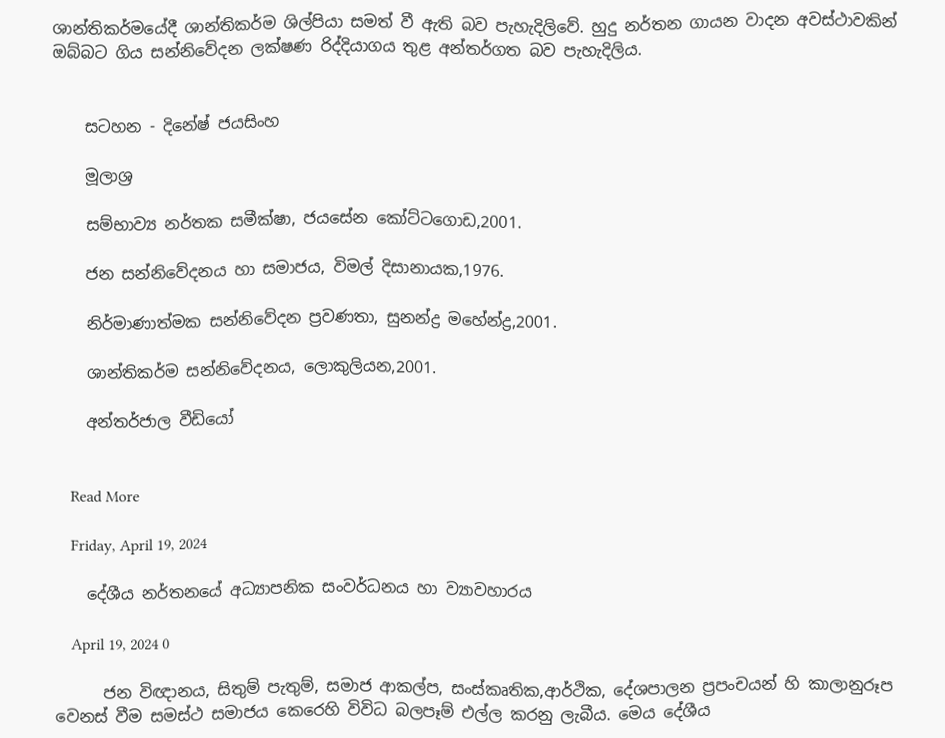ශාන්තිකර්මයේදී ශාන්තිකර්ම ශිල්පියා සමත් වී ඇති බව පැහැදිලිවේ. හුදු නර්තන ගායන වාදන අවස්ථාවකින් ඔබ්බට ගිය සන්නිවේදන ලක්ෂණ රිද්දියාගය තුළ අන්තර්ගත බව පැහැදිලිය.


    සටහන - දිනේෂ් ජයසිංහ

    මූලාශ්‍ර

    සම්භාව්‍ය නර්තක සමීක්ෂා, ජයසේන කෝට්ටගොඩ,2001.

    ජන සන්නිවේදනය හා සමාජය, විමල් දිසානායක,1976.

    නිර්මාණාත්මක සන්නිවේදන ප්‍රවණතා, සුනන්ද්‍ර මහේන්ද්‍ර,2001.

    ශාන්තිකර්ම සන්නිවේදනය, ලොකුලියන,2001.

    අන්තර්ජාල වීඩියෝ


    Read More

    Friday, April 19, 2024

    දේශීය නර්තනයේ අධ්‍යාපනික සංවර්ධනය හා ව්‍යාවහාරය

    April 19, 2024 0

      ජන විඥානය, සිතුම් පැතුම්, සමාජ ආකල්ප, සංස්කෘතික,ආර්ථික, දේශපාලන ප්‍රපංචයන් හි කාලානුරූප වෙනස් වීම සමස්ථ සමාජය කෙරෙහි විවිධ බලපෑම් එල්ල කරනු ලැබීය. මෙය දේශීය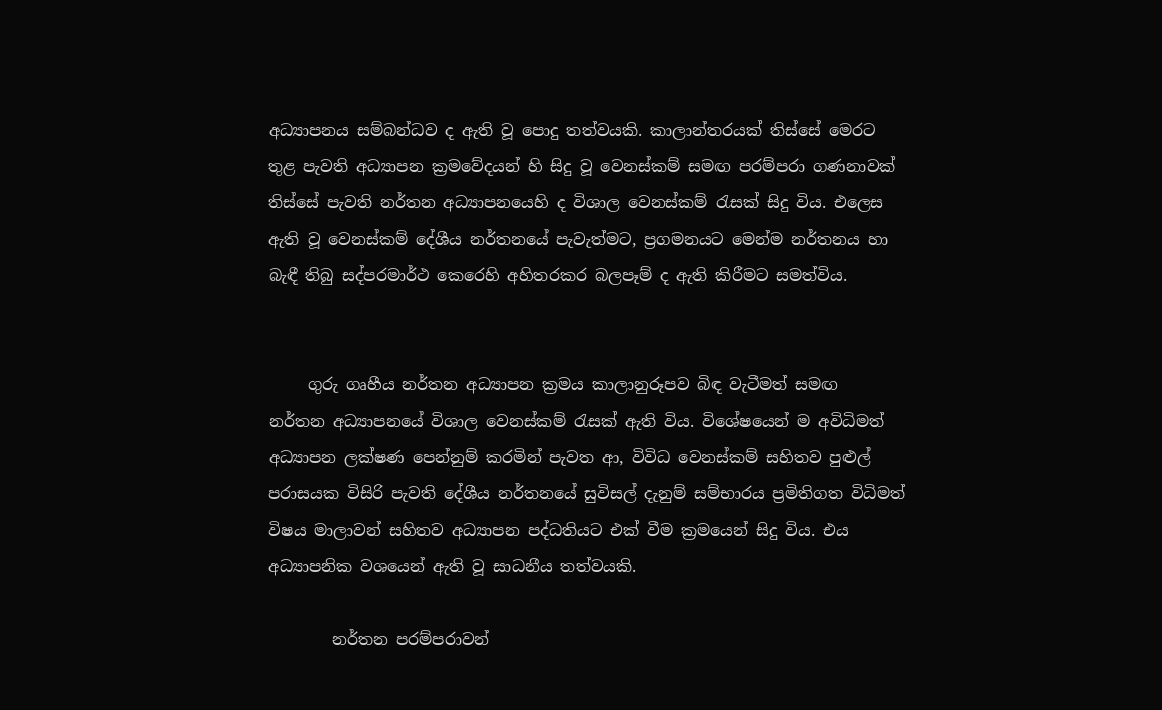අධ්‍යාපනය සම්බන්ධව ද ඇති වූ පොදු තත්වයකි. කාලාන්තරයක් තිස්සේ මෙරට තුළ පැවති අධ්‍යාපන ක්‍රමවේදයන් හි සිදු වූ වෙනස්කම් සමඟ පරම්පරා ගණනාවක් තිස්සේ පැවති නර්තන අධ්‍යාපනයෙහි ද විශාල වෙනස්කම් රැසක් සිදු විය. එලෙස ඇති වූ වෙනස්කම් දේශීය නර්තනයේ පැවැත්මට, ප්‍රගමනයට මෙන්ම නර්තනය හා බැඳී තිබු සද්පරමාර්ථ කෙරෙහි අහිතරකර බලපෑම් ද ඇති කිරීමට සමත්විය.


     ගුරු ගෘහීය නර්තන අධ්‍යාපන ක්‍රමය කාලානුරූපව බිඳ වැටීමත් සමඟ  නර්තන අධ්‍යාපනයේ විශාල වෙනස්කම් රැසක් ඇති විය. විශේෂයෙන් ම අවිධිමත් අධ්‍යාපන ලක්ෂණ පෙන්නුම් කරමින් පැවත ආ, විවිධ වෙනස්කම් සහිතව පුළුල්  පරාසයක විසිරි පැවති දේශීය නර්තනයේ සුවිසල් දැනුම් සම්භාරය ප්‍රමිතිගත විධිමත් විෂය මාලාවන් සහිතව අධ්‍යාපන පද්ධතියට එක් වීම ක්‍රමයෙන් සිදු විය. එය අධ්‍යාපනික වශයෙන් ඇති වූ සාධනීය තත්වයකි.

        නර්තන පරම්පරාවන්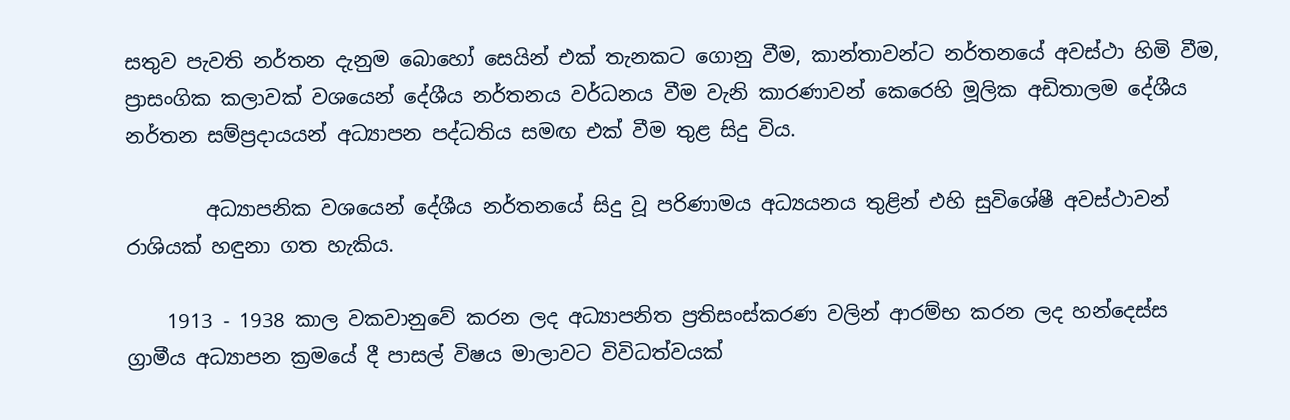සතුව පැවති නර්තන දැනුම බොහෝ සෙයින් එක් තැනකට ගොනු වීම, කාන්තාවන්ට නර්තනයේ අවස්ථා හිමි වීම, ප්‍රාසංගික කලාවක් වශයෙන් දේශීය නර්තනය වර්ධනය වීම වැනි කාරණාවන් කෙරෙහි මූලික අඩිතාලම දේශීය නර්තන සම්ප්‍රදායයන් අධ්‍යාපන පද්ධතිය සමඟ එක් වීම තුළ සිදු විය.

        අධ්‍යාපනික වශයෙන් දේශීය නර්තනයේ සිදු වූ පරිණාමය අධ්‍යයනය තුළින් එහි සුවිශේෂී අවස්ථාවන් රාශියක් හඳුනා ගත හැකිය.

    1913 ‐ 1938 කාල වකවානුවේ කරන ලද අධ්‍යාපනිත ප්‍රතිසංස්කරණ වලින් ආරම්භ කරන ලද හන්දෙස්ස ග්‍රාමීය අධ්‍යාපන ක්‍රමයේ දී පාසල් විෂය මාලාවට විවිධත්වයක්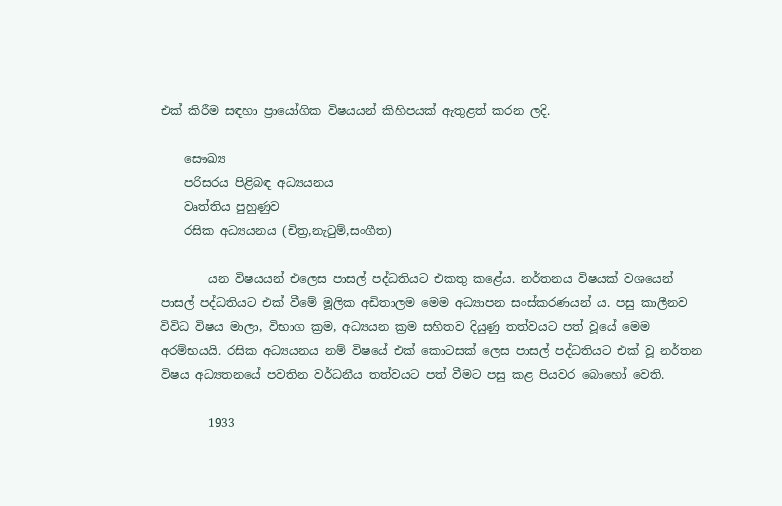එක් කිරීම සඳහා ප්‍රායෝගික විෂයයන් කිහිපයක් ඇතුළත් කරන ලදි.

    සෞඛ්‍ය
    පරිසරය පිළිබඳ අධ්‍යයනය
    වෘත්තිය පුහුණුව
    රසික අධ්‍යයනය (චිත්‍ර,නැටුම්,සංගීත)

        යන විෂයයන් එලෙස පාසල් පද්ධතියට එකතු කළේය. නර්තනය විෂයක් වශයෙන් පාසල් පද්ධතියට එක් වීමේ මූලික අඩිතාලම මෙම අධ්‍යාපන සංස්කරණයන් ය. පසු කාලීනව විවිධ විෂය මාලා, විභාග ක්‍රම, අධ්‍යයන ක්‍රම සහිතව දියුණු තත්වයට පත් වූයේ මෙම අරම්භයයි. රසික අධ්‍යයනය නම් විෂයේ එක් කොටසක් ලෙස පාසල් පද්ධතියට එක් වූ නර්තන විෂය අධ්‍යතනයේ පවතින වර්ධනීය තත්වයට පත් වීමට පසු කළ පියවර බොහෝ වෙති.

        1933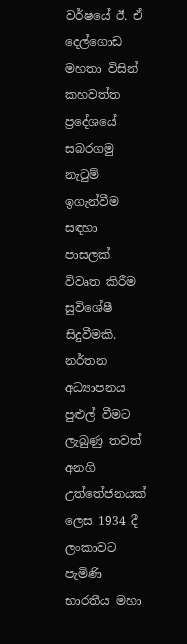වර්ෂයේ ඊ. ඒ දෙල්ගොඩ මහතා විසින් කහවත්ත ප්‍රදේශයේ සබරගමු නැටුම් ඉගැන්වීම සඳහා පාසලක් විවෘත කිරීම සුවිශේෂී සිදුවීමකි. නර්තන අධ්‍යාපනය පුළුල් වීමට ලැබුණු තවත් අනගි උත්තේජනයක් ලෙස 1934 දී ලංකාවට පැමිණි භාරතීය මහා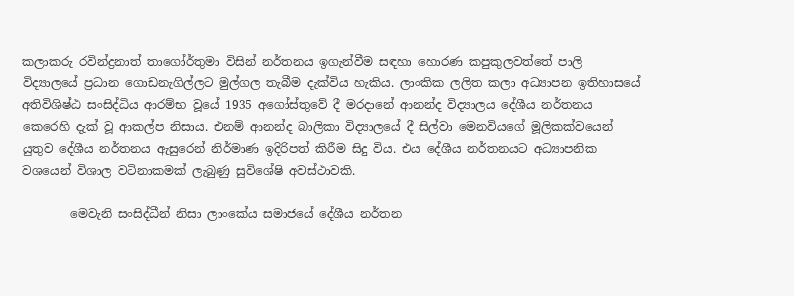කලාකරු රවින්ද්‍රනාත් තාගෝර්තුමා විසින් නර්තනය ඉගැන්වීම සඳහා හොරණ කපුකුලවත්තේ පාලි විද්‍යාලයේ ප්‍රධාන ගොඩනැගිල්ලට මුල්ගල තැබීම දැක්විය හැකිය. ලාංකික ලලිත කලා අධ්‍යාපන ඉතිහාසයේ අතිවිශිෂ්ඨ සංසිද්ධිය ආරම්භ වූයේ 1935 අගෝස්තුවේ දී මරදානේ ආනන්ද විද්‍යාලය දේශීය නර්තනය කෙරෙහි දැක් වූ ආකල්ප නිසාය. එනම් ආනන්ද බාලිකා විද්‍යාලයේ දී සිල්වා මෙනවියගේ මූලිකක්වයෙන් යුතුව දේශීය නර්තනය ඇසුරෙන් නිර්මාණ ඉදිරිපත් කිරීම සිදු විය. එය දේශීය නර්තනයට අධ්‍යාපනික වශයෙන් විශාල වටිනාකමක් ලැබුණු සුවිශේෂි අවස්ථාවකි.

        මෙවැනි සංසිද්ධීන් නිසා ලාංකේය සමාජයේ දේශීය නර්තන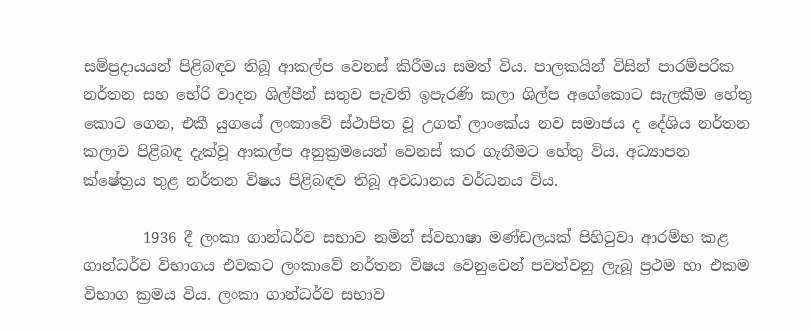සම්ප්‍රදායයන් පිළිබඳව තිබූ ආකල්ප වෙනස් කිරීමය සමත් විය. පාලකයින් විසින් පාරම්පරික නර්තන සහ භේරි වාදන ශිල්පීන් සතුව පැවති ඉපැරණි කලා ශිල්ප අගේකොට සැලකීම හේතු කොට ගෙන, එකී යුගයේ ලංකාවේ ස්ථාපිත වූ උගත් ලාංකේය නව සමාජය ද දේශිය නර්තන කලාව පිළිබඳ දැක්වූ ආකල්ප අනුක්‍රමයෙන් වෙනස් කර ගැනීමට හේතු විය. අධ්‍යාපන ක්ෂේත්‍රය තුළ නර්තන විෂය පිළිබඳව තිබූ අවධානය වර්ධනය විය.

        1936 දී ලංකා ගාන්ධර්ව සභාව නමින් ස්වභාෂා මණ්ඩලයක් පිහිටුවා ආරම්භ කළ ගාන්ධර්ව විභාගය එවකට ලංකාවේ නර්තන විෂය වෙනුවෙන් පවත්වනු ලැබූ ප්‍රථම හා එකම විභාග ක්‍රමය විය. ලංකා ගාන්ධර්ව සභාව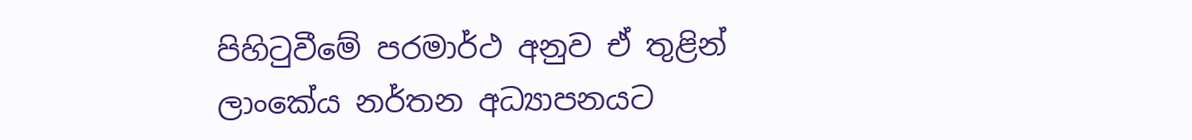පිහිටුවීමේ පරමාර්ථ අනුව ඒ තුළින් ලාංකේය නර්තන අධ්‍යාපනයට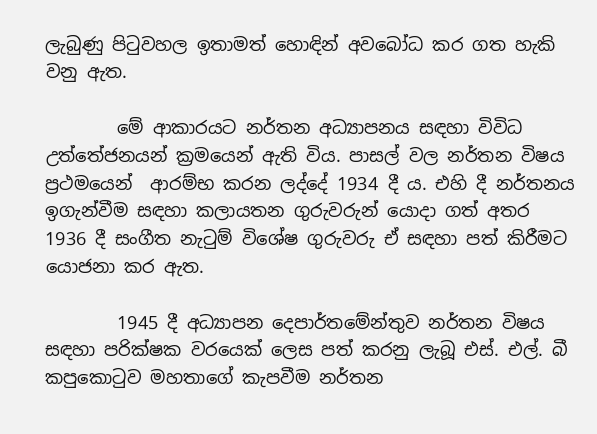ලැබුණු පිටුවහල ඉතාමත් හොඳින් අවබෝධ කර ගත හැකි වනු ඇත.

        මේ ආකාරයට නර්තන අධ්‍යාපනය සඳහා විවිධ උත්තේජනයන් ක්‍රමයෙන් ඇති විය. පාසල් වල නර්තන විෂය ප්‍රථමයෙන්  ආරම්භ කරන ලද්දේ 1934 දී ය. එහි දී නර්තනය ඉගැන්වීම සඳහා කලායතන ගුරුවරුන් යොදා ගත් අතර 1936 දී සංගීත නැටුම් විශේෂ ගුරුවරු ඒ සඳහා පත් කිරීමට යොජනා කර ඇත.

        1945 දී අධ්‍යාපන දෙපාර්තමේන්තුව නර්තන විෂය සඳහා පරික්ෂක වරයෙක් ලෙස පත් කරනු ලැබූ එස්. එල්. බී කපුකොටුව මහතාගේ කැපවීම නර්තන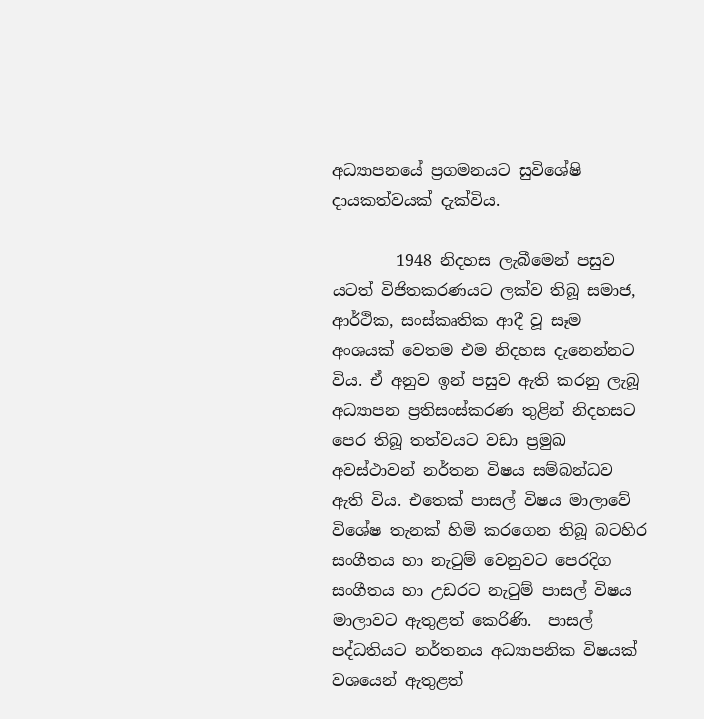අධ්‍යාපනයේ ප්‍රගමනයට සුවිශේෂි දායකත්වයක් දැක්විය.

        1948 නිදහස ලැබීමෙන් පසුව යටත් විජිතකරණයට ලක්ව තිබූ සමාජ, ආර්ථික, සංස්කෘතික ආදී වූ සෑම අංශයක් වෙතම එම නිදහස දැනෙන්නට විය. ඒ අනුව ඉන් පසුව ඇති කරනු ලැබූ අධ්‍යාපන ප්‍රතිසංස්කරණ තුළින් නිදහසට පෙර තිබූ තත්වයට වඩා ප්‍රමුඛ අවස්ථාවන් නර්තන විෂය සම්බන්ධව ඇති විය. එතෙක් පාසල් විෂය මාලාවේ විශේෂ තැනක් හිමි කරගෙන තිබූ බටහිර සංගීතය හා නැටුම් වෙනුවට පෙරදිග සංගීතය හා උඩරට නැටුම් පාසල් විෂය මාලාවට ඇතුළත් කෙරිණි.  පාසල් පද්ධතියට නර්තනය අධ්‍යාපනික විෂයක් වශයෙන් ඇතුළත්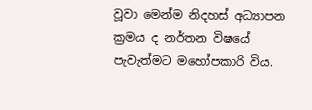වූවා මෙන්ම නිදහස් අධ්‍යාපන ක්‍රමය ද නර්තන විෂයේ පැවැත්මට මහෝපකාරි විය.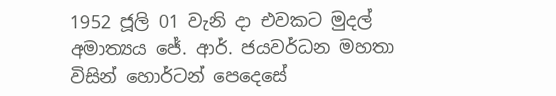1952 ජූලි 01 වැනි දා එවකට මුදල් අමාත්‍යය ජේ. ආර්. ජයවර්ධන මහතා විසින් හොර්ටන් පෙදෙසේ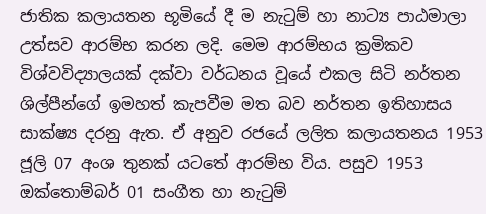ජාතික කලායතන භූමියේ දී ම නැටුම් හා නාට්‍ය පාඨමාලා උත්සව ආරම්භ කරන ලදි. මෙම ආරම්භය ක්‍රමිකව විශ්වවිද්‍යාලයක් දක්වා වර්ධනය වූයේ එකල සිටි නර්තන ශිල්පීන්ගේ ඉමහත් කැපවීම මත බව නර්තන ඉතිහාසය සාක්ෂ්‍ය දරනු ඇත. ඒ අනුව රජයේ ලලිත කලායතනය 1953 ජූලි 07 අංශ තුනක් යටතේ ආරම්භ විය. පසුව 1953 ඔක්තොම්බර් 01 සංගීත හා නැටුම්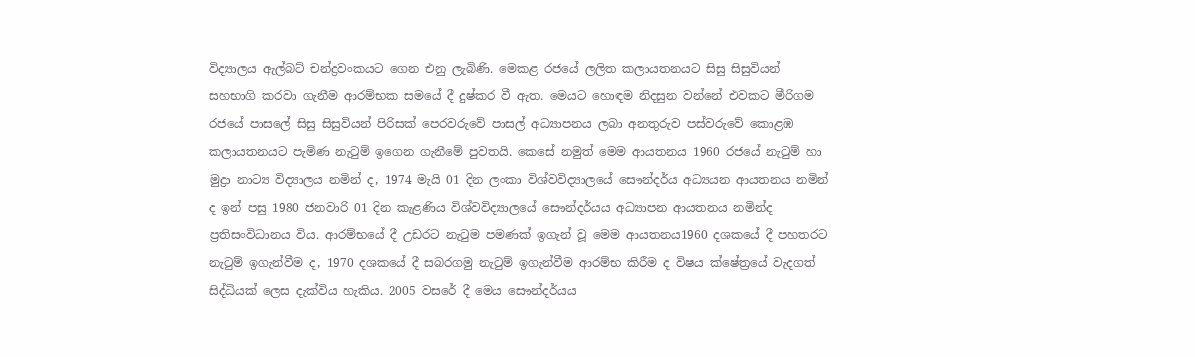විද්‍යාලය ඇල්බට් චන්ද්‍රවංකයට ගෙන එනු ලැබිණි. මෙකළ රජයේ ලලිත කලායතනයට සිසු සිසුවියන් සහභාගි කරවා ගැනීම ආරම්භක සමයේ දී දුෂ්කර වී ඇත. මෙයට හොඳම නිදසුන වන්නේ එවකට මීරිගම රජයේ පාසලේ සිසු සිසුවියන් පිරිසක් පෙරවරුවේ පාසල් අධ්‍යාපනය ලබා අනතුරුව පස්වරුවේ කොළඹ කලායතනයට පැමිණ නැටුම් ඉගෙන ගැනීමේ පුවතයි. කෙසේ නමුත් මෙම ආයතනය 1960 රජයේ නැටුම් හා මුද්‍රා නාට්‍ය විද්‍යාලය නමින් ද, 1974 මැයි 01 දින ලංකා විශ්වවිද්‍යාලයේ සෞන්දර්ය අධ්‍යයන ආයතනය නමින් ද ඉන් පසු 1980 ජනවාරි 01 දින කැළණිය විශ්වවිද්‍යාලයේ සෞන්දර්යය අධ්‍යාපන ආයතනය නමින්ද ප්‍රතිසංවිධානය විය. ආරම්භයේ දී උඩරට නැටුම පමණක් ඉගැන් වූ මෙම ආයතනය1960 දශකයේ දී පහතරට නැටුම් ඉගැන්වීම ද, 1970 දශකයේ දී සබරගමු නැටුම් ඉගැන්වීම ආරම්භ කිරීම ද විෂය ක්ෂේත්‍රයේ වැදගත් සිද්ධියක් ලෙස දැක්විය හැකිය. 2005 වසරේ දී මෙය සෞන්දර්යය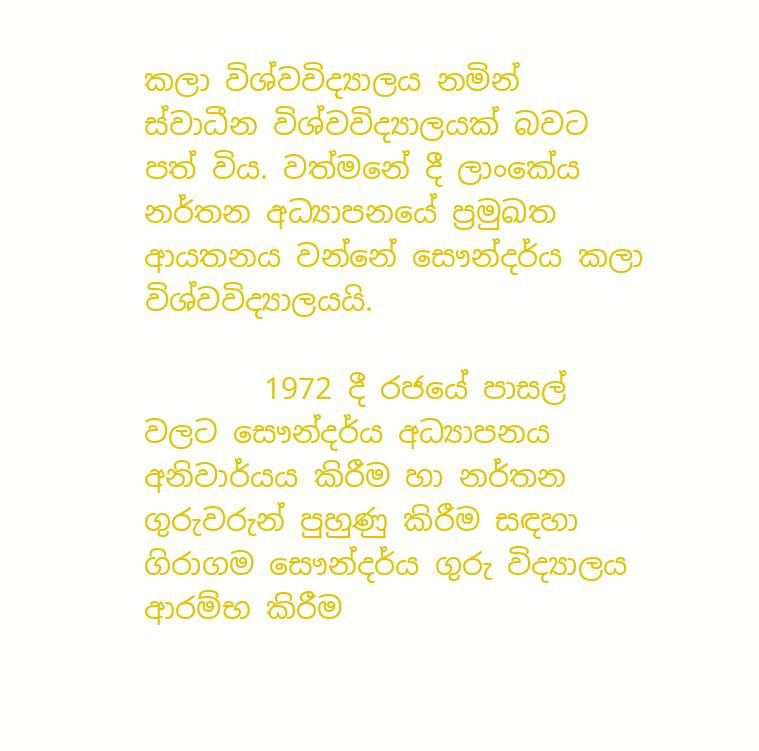කලා විශ්වවිද්‍යාලය නමින් ස්වාධීන විශ්වවිද්‍යාලයක් බවට පත් විය. වත්මනේ දී ලාංකේය නර්තන අධ්‍යාපනයේ ප්‍රමුඛත ආයතනය වන්නේ සෞන්දර්ය කලා විශ්වවිද්‍යාලයයි.

        1972 දී රජයේ පාසල් වලට සෞන්දර්ය අධ්‍යාපනය අනිවාර්යය කිරීම හා නර්තන ගුරුවරුන් පුහුණු කිරීම සඳහා ගිරාගම සෞන්දර්ය ගුරු විද්‍යාලය ආරම්භ කිරීම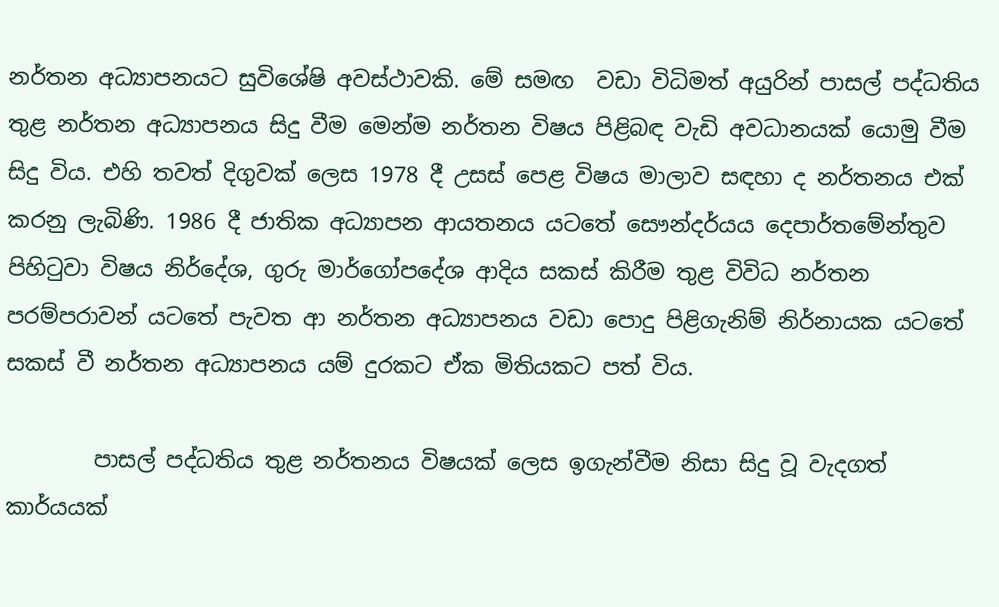නර්තන අධ්‍යාපනයට සුවිශේෂි අවස්ථාවකි. මේ සමඟ  වඩා විධිමත් අයුරින් පාසල් පද්ධතිය තුළ නර්තන අධ්‍යාපනය සිදු වීම මෙන්ම නර්තන විෂය පිළිබඳ වැඩි අවධානයක් යොමු වීම සිදු විය. එහි තවත් දිගුවක් ලෙස 1978 දී උසස් පෙළ විෂය මාලාව සඳහා ද නර්තනය එක් කරනු ලැබිණි. 1986 දී ජාතික අධ්‍යාපන ආයතනය යටතේ සෞන්දර්යය දෙපාර්තමේන්තුව පිහිටුවා විෂය නිර්දේශ, ගුරු මාර්ගෝපදේශ ආදිය සකස් කිරීම තුළ විවිධ නර්තන පරම්පරාවන් යටතේ පැවත ආ නර්තන අධ්‍යාපනය වඩා පොදු පිළිගැනිම් නිර්නායක යටතේ සකස් වී නර්තන අධ්‍යාපනය යම් දුරකට ඒක මිතියකට පත් විය.

        පාසල් පද්ධතිය තුළ නර්තනය විෂයක් ලෙස ඉගැන්වීම නිසා සිදු වූ වැදගත් කාර්යයක්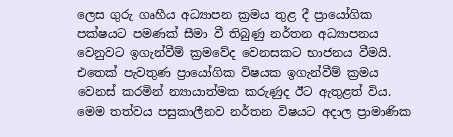ලෙස ගුරු ගෘහීය අධ්‍යාපන ක්‍රමය තුළ දී ප්‍රායෝගික පක්ෂයට පමණක් සීමා වී තිබුණු නර්තන අධ්‍යාපනය වෙනුවට ඉගැන්වීම් ක්‍රමවේද වෙනසකට භාජනය වීමයි. එතෙක් පැවතුණ ප්‍රායෝගික විෂයක ඉගැන්වීම් ක්‍රමය වෙනස් කරමින් න්‍යායාත්මක කරුණුද ඊට ඇතුළත් විය. මෙම තත්වය පසුකාලීනව නර්තන විෂයට අදාල ප්‍රාමාණික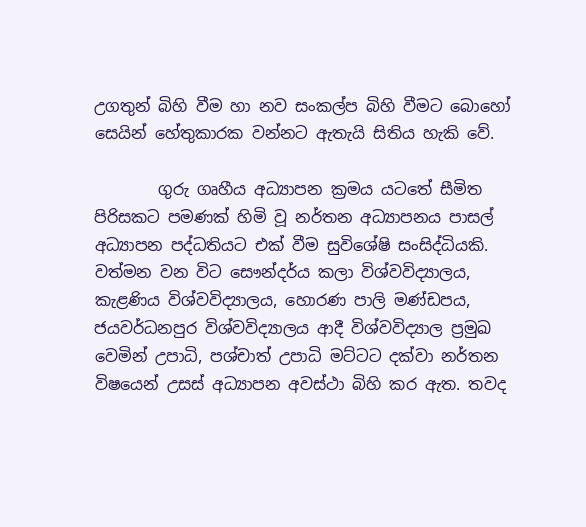උගතුන් බිහි වීම හා නව සංකල්ප බිහි වීමට බොහෝ සෙයින් හේතුකාරක වන්නට ඇතැයි සිතිය හැකි වේ.

        ගුරු ගෘහීය අධ්‍යාපන ක්‍රමය යටතේ සීමිත පිරිසකට පමණක් හිමි වූ නර්තන අධ්‍යාපනය පාසල් අධ්‍යාපන පද්ධතියට එක් වීම සුවිශේෂි සංසිද්ධියකි. වත්මන වන විට සෞන්දර්ය කලා විශ්වවිද්‍යාලය, කැළණිය විශ්වවිද්‍යාලය, හොරණ පාලි මණ්ඩපය, ජයවර්ධනපුර විශ්වවිද්‍යාලය ආදී විශ්වවිද්‍යාල ප්‍රමුඛ වෙමින් උපාධි, පශ්චාත් උපාධි මට්ටට දක්වා නර්තන විෂයෙන් උසස් අධ්‍යාපන අවස්ථා බිහි කර ඇත. තවද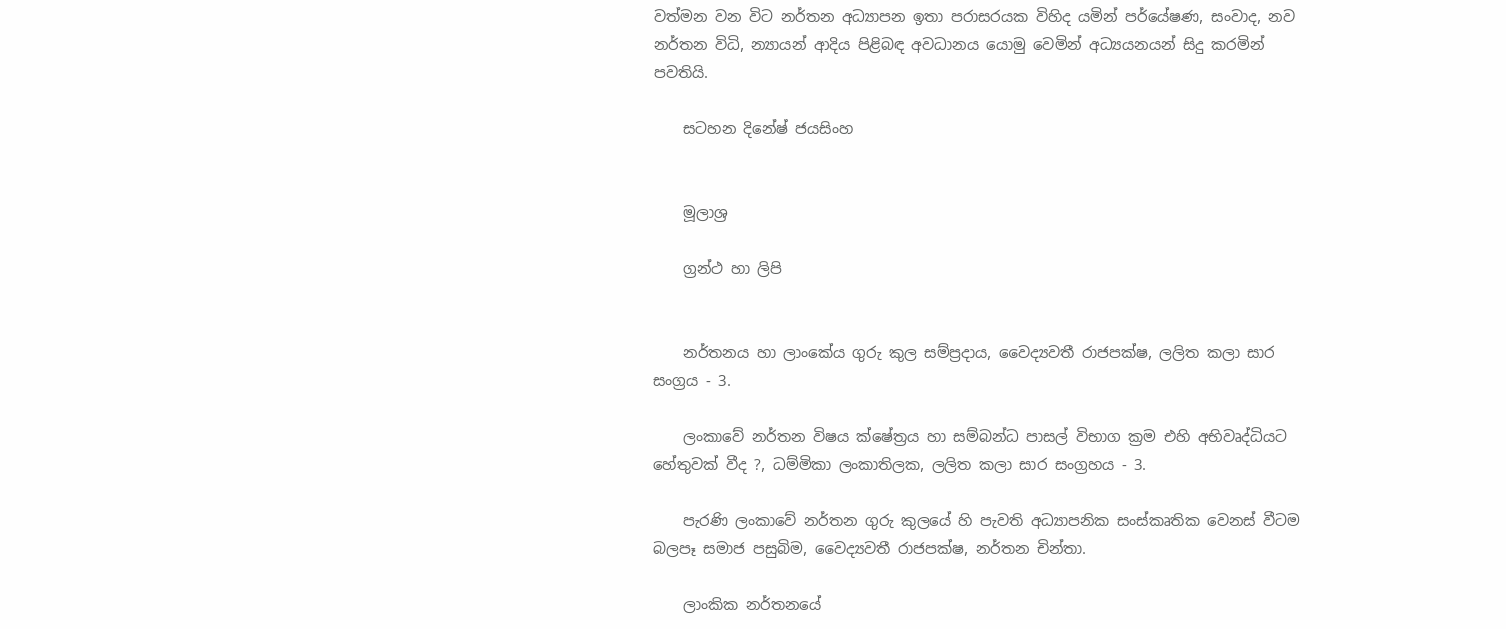වත්මන වන විට නර්තන අධ්‍යාපන ඉතා පරාසරයක විහිද යමින් පර්යේෂණ, සංවාද, නව නර්තන විධි, න්‍යායන් ආදිය පිළිබඳ අවධානය යොමු වෙමින් අධ්‍යයනයන් සිදු කරමින් පවතියි.

    සටහන දිනේෂ් ජයසිංහ


    මූලාශ්‍ර

    ග්‍රන්ථ හා ලිපි


    නර්තනය හා ලාංකේය ගුරු කුල සම්ප්‍රදාය, වෛද්‍යවතී රාජපක්ෂ, ලලිත කලා සාර සංග්‍රය - 3.

    ලංකාවේ නර්තන විෂය ක්ෂේත්‍රය හා සම්බන්ධ පාසල් විභාග ක්‍රම එහි අභිවෘද්ධියට හේතුවක් වීද ?, ධම්මිකා ලංකාතිලක, ලලිත කලා සාර සංග්‍රහය - 3.

    පැරණි ලංකාවේ නර්තන ගුරු කුලයේ හි පැවති අධ්‍යාපනික සංස්කෘතික වෙනස් වීටම බලපෑ සමාජ පසුබිම, වෛද්‍යවතී රාජපක්ෂ, නර්තන චින්තා.

    ලාංකික නර්තනයේ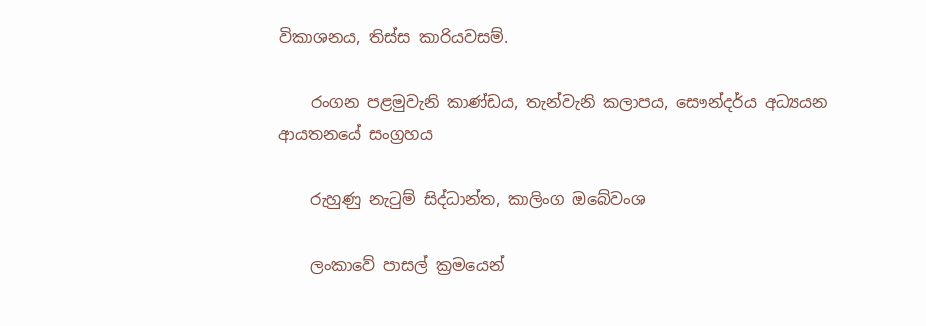විකාශනය, තිස්ස කාරියවසම්.

    රංගන පළමුවැනි කාණ්ඩය, තැන්වැනි කලාපය, සෞන්දර්ය අධ්‍යයන ආයතනයේ සංග්‍රහය

    රුහුණු නැටුම් සිද්ධාන්ත, කාලිංග ඔබේවංශ

    ලංකාවේ පාසල් ක්‍රමයෙන්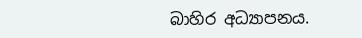බාහිර අධ්‍යාපනය.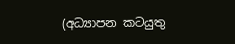(අධ්‍යාපන කටයුතු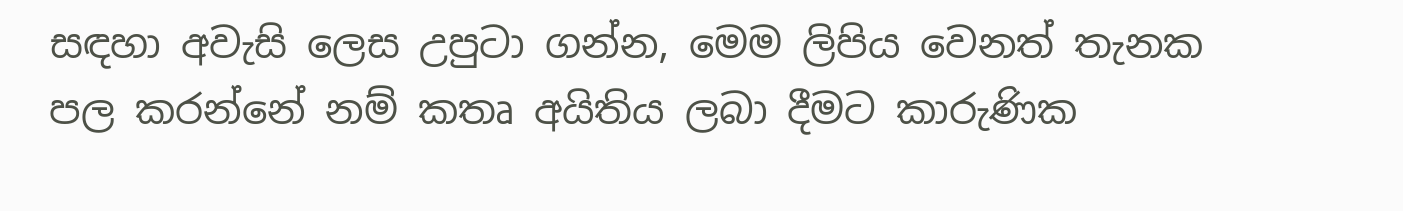සඳහා අවැසි ලෙස උපුටා ගන්න, මෙම ලිපිය වෙනත් තැනක පල කරන්නේ නම් කතෘ අයිතිය ලබා දීමට කාරුණික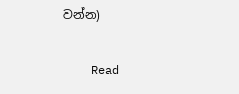වන්න)

    Read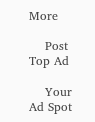More

    Post Top Ad

    Your Ad Spot